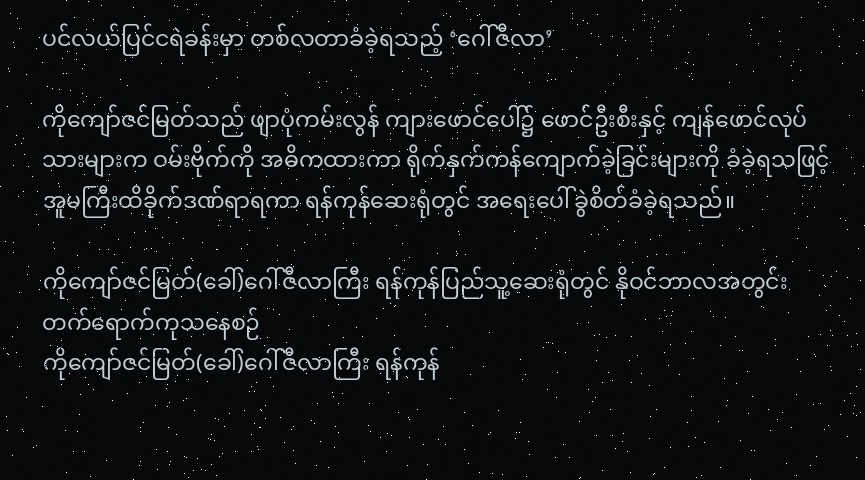ပင်လယ်ပြင်ငရဲခန်းမှာ တစ်လတာခံခဲ့ရသည့် ‘ဂေါ်ဇီလာ’

ကိုကျော်ဇင်မြတ်သည် ဖျာပုံကမ်းလွန် ကျားဖောင်ပေါ်၌ ဖောင်ဦးစီးနှင့် ကျန်ဖောင်လုပ်သားများက ဝမ်းဗိုက်ကို အဓိကထားကာ ရိုက်နှက်ကန်ကျောက်ခဲ့ခြင်းများကို ခံခဲ့ရသဖြင့် အူမကြီးထိခိုက်ဒဏ်ရာရကာ ရန်ကုန်ဆေးရုံတွင် အရေးပေါ်ခွဲစိတ်ခံခဲ့ရသည်။

ကိုကျော်ဇင်မြတ်(ခေါ်)ဂေါ်ဇီလာကြီး ရန်ကုန်ပြည်သူ့ဆေးရုံတွင် နိုဝင်ဘာလအတွင်း တက်ရောက်ကုသနေစဉ်
ကိုကျော်ဇင်မြတ်(ခေါ်)ဂေါ်ဇီလာကြီး ရန်ကုန်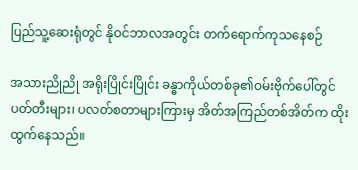ပြည်သူ့ဆေးရုံတွင် နိုဝင်ဘာလအတွင်း တက်ရောက်ကုသနေစဉ်

အသားညိုညို အရိုးပြိုင်းပြိုင်း ခန္ဓာကိုယ်တစ်ခု၏ဝမ်းဗိုက်ပေါ်တွင် ပတ်တီးများ၊ ပလတ်စတာများကြားမှ အိတ်အကြည်တစ်အိတ်က ထိုးထွက်နေသည်။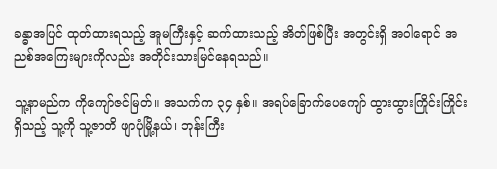ခန္ဓာအပြင် ထုတ်ထားရသည့် အူမကြီးနှင့် ဆက်ထားသည့် အိတ်ဖြစ်ပြီး အတွင်းရှိ အဝါရောင် အညစ်အကြေးများကိုလည်း အတိုင်းသားမြင်နေရသည်။

သူ့နာမည်က ကိုကျော်ဇင်မြတ်။ အသက်က ၃၄ နှစ်။ အရပ်ခြောက်ပေကျော် ထွားထွားကြိုင်းကြိုင်းရှိသည့် သူ့ကို သူ့ဇာတိ ဖျာပုံမြို့နယ်၊ ဘုန်းကြီး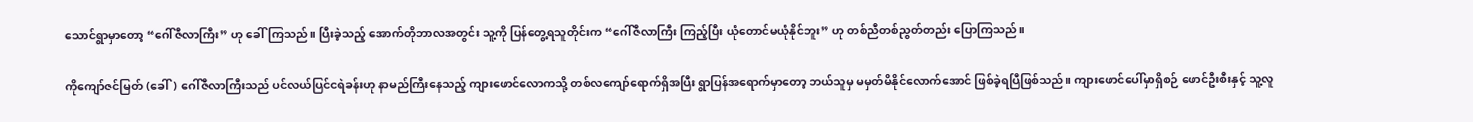သောင်ရွာမှာတော့ “ဂေါ်ဇီလာကြီး” ဟု ခေါ်ကြသည်။ ပြီးခဲ့သည့် အောက်တိုဘာလအတွင်း သူ့ကို ပြန်တွေ့ရသူတိုင်းက “ဂေါ်ဇီလာကြီး ကြည့်ပြီး ယုံတောင်မယုံနိုင်ဘူး” ဟု တစ်ညီတစ်ညွတ်တည်း ပြောကြသည်။

ကိုကျော်ဇင်မြတ် (ခေါ်) ဂေါ်ဇီလာကြီးသည် ပင်လယ်ပြင်ငရဲခန်းဟု နာမည်ကြီးနေသည့် ကျားဖောင်လောကသို့ တစ်လကျော်ရောက်ရှိအပြီး ရွာပြန်အရောက်မှာတော့ ဘယ်သူမှ မမှတ်မိနိုင်လောက်အောင် ဖြစ်ခဲ့ရပြီဖြစ်သည်။ ကျားဖောင်ပေါ်မှာရှိစဉ် ဖောင်ဦးစီးနှင့် သူ့လူ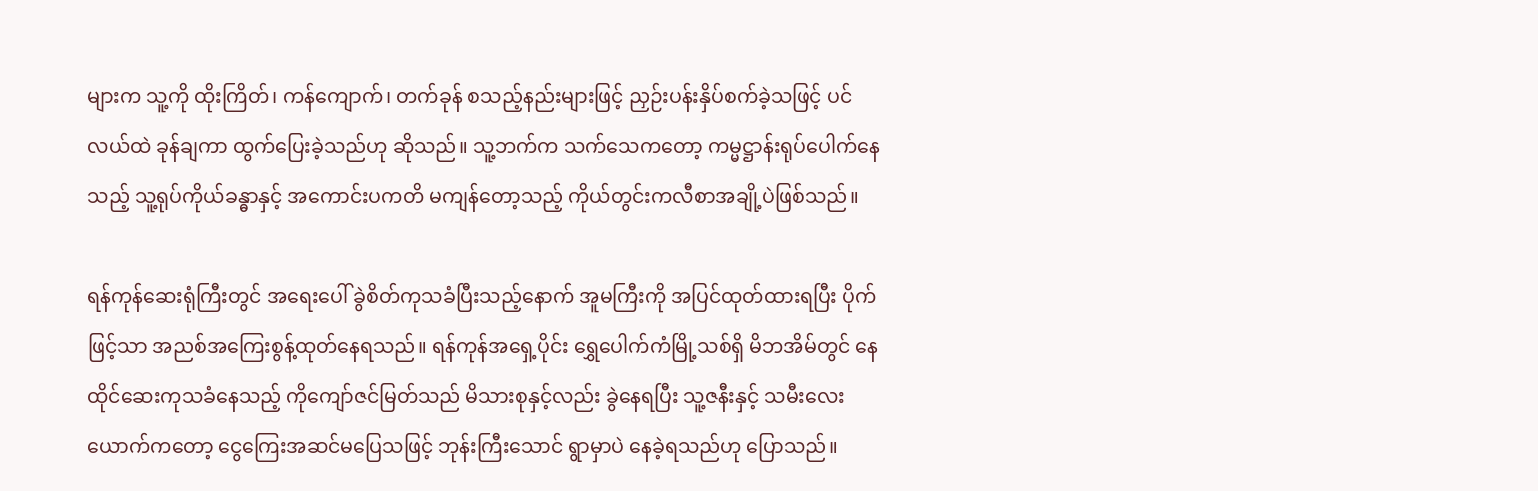များက သူ့ကို ထိုးကြိတ်၊ ကန်ကျောက်၊ တက်ခုန် စသည့်နည်းများဖြင့် ညှဉ်းပန်းနှိပ်စက်ခဲ့သဖြင့် ပင်လယ်ထဲ ခုန်ချကာ ထွက်ပြေးခဲ့သည်ဟု ဆိုသည်။ သူ့ဘက်က သက်သေကတော့ ကမ္မဋ္ဌာန်းရုပ်ပေါက်နေသည့် သူ့ရုပ်ကိုယ်ခန္ဓာနှင့် အကောင်းပကတိ မကျန်တော့သည့် ကိုယ်တွင်းကလီစာအချို့ပဲဖြစ်သည်။

ရန်ကုန်ဆေးရုံကြီးတွင် အရေးပေါ် ခွဲစိတ်ကုသခံပြီးသည့်နောက် အူမကြီးကို အပြင်ထုတ်ထားရပြီး ပိုက်ဖြင့်သာ အညစ်အကြေးစွန့်ထုတ်နေရသည်။ ရန်ကုန်အရှေ့ပိုင်း ရွှေပေါက်ကံမြို့သစ်ရှိ မိဘအိမ်တွင် နေထိုင်ဆေးကုသခံနေသည့် ကိုကျော်ဇင်မြတ်သည် မိသားစုနှင့်လည်း ခွဲနေရပြီး သူ့ဇနီးနှင့် သမီးလေးယောက်ကတော့ ငွေကြေးအဆင်မပြေသဖြင့် ဘုန်းကြီးသောင် ရွာမှာပဲ နေခဲ့ရသည်ဟု ပြောသည်။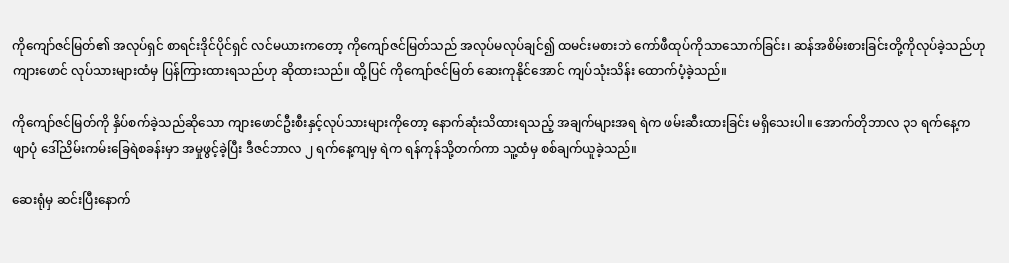ကိုကျော်ဇင်မြတ်၏ အလုပ်ရှင် စာရင်းဒိုင်ပိုင်ရှင် လင်မယားကတော့ ကိုကျော်ဇင်မြတ်သည် အလုပ်မလုပ်ချင်၍ ထမင်းမစားဘဲ ကော်ဖီထုပ်ကိုသာသောက်ခြင်း၊ ဆန်အစိမ်းစားခြင်းတို့ကိုလုပ်ခဲ့သည်ဟု ကျားဖောင် လုပ်သားများထံမှ ပြန်ကြားထားရသည်ဟု ဆိုထားသည်။ ထို့ပြင် ကိုကျော်ဇင်မြတ် ဆေးကုနိုင်အောင် ကျပ်သုံးသိန်း ထောက်ပံ့ခဲ့သည်။

ကိုကျော်ဇင်မြတ်ကို နှိပ်စက်ခဲ့သည်ဆိုသော ကျားဖောင်ဦးစီးနှင့်လုပ်သားများကိုတော့ နောက်ဆုံးသိထားရသည့် အချက်များအရ ရဲက ဖမ်းဆီးထားခြင်း မရှိသေးပါ။ အောက်တိုဘာလ ၃၁ ရက်နေ့က ဖျာပုံ ဒေါ်ညိမ်းကမ်းခြေရဲစခန်းမှာ အမှုဖွင့်ခဲ့ပြီး ဒီဇင်ဘာလ ၂ ရက်နေ့ကျမှ ရဲက ရန်ကုန်သို့တက်ကာ သူ့ထံမှ စစ်ချက်ယူခဲ့သည်။

ဆေးရုံမှ ဆင်းပြီးနောက်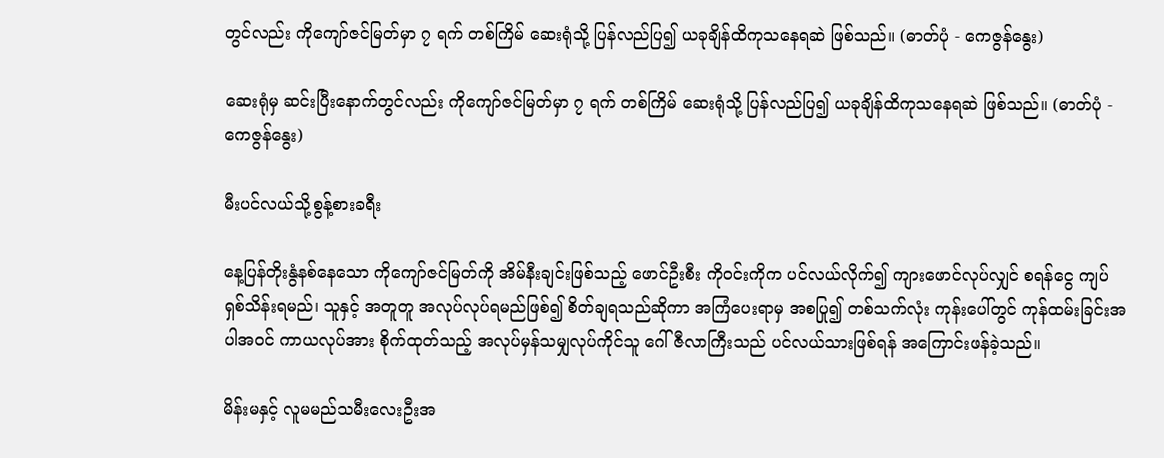တွင်လည်း ကိုကျော်ဇင်မြတ်မှာ ၇ ရက် တစ်ကြိမ် ဆေးရုံသို့ ပြန်လည်ပြ၍ ယခုချိန်ထိကုသနေရဆဲ ဖြစ်သည်။ (ဓာတ်ပုံ - ကေဇွန်နွေး)

ဆေးရုံမှ ဆင်းပြီးနောက်တွင်လည်း ကိုကျော်ဇင်မြတ်မှာ ၇ ရက် တစ်ကြိမ် ဆေးရုံသို့ ပြန်လည်ပြ၍ ယခုချိန်ထိကုသနေရဆဲ ဖြစ်သည်။ (ဓာတ်ပုံ - ကေဇွန်နွေး)

မီးပင်လယ်သို့စွန့်စားခရီး

နေ့ပြန်တိုးနွံနစ်နေသော ကိုကျော်ဇင်မြတ်ကို အိမ်နီးချင်းဖြစ်သည့် ဖောင်ဦးစီး ကိုဝင်းကိုက ပင်လယ်လိုက်၍ ကျားဖောင်လုပ်လျှင် စရန်ငွေ ကျပ် ရှစ်သိန်းရမည်၊ သူနှင့် အတူတူ အလုပ်လုပ်ရမည်ဖြစ်၍ စိတ်ချရသည်ဆိုကာ အကြံပေးရာမှ အစပြု၍ တစ်သက်လုံး ကုန်းပေါ်တွင် ကုန်ထမ်းခြင်းအပါအဝင် ကာယလုပ်အား စိုက်ထုတ်သည့် အလုပ်မှန်သမျှလုပ်ကိုင်သူ ဂေါ်ဇီလာကြီးသည် ပင်လယ်သားဖြစ်ရန် အကြောင်းဖန်ခဲ့သည်။

မိန်းမနှင့် လူမမည်သမီးလေးဦးအ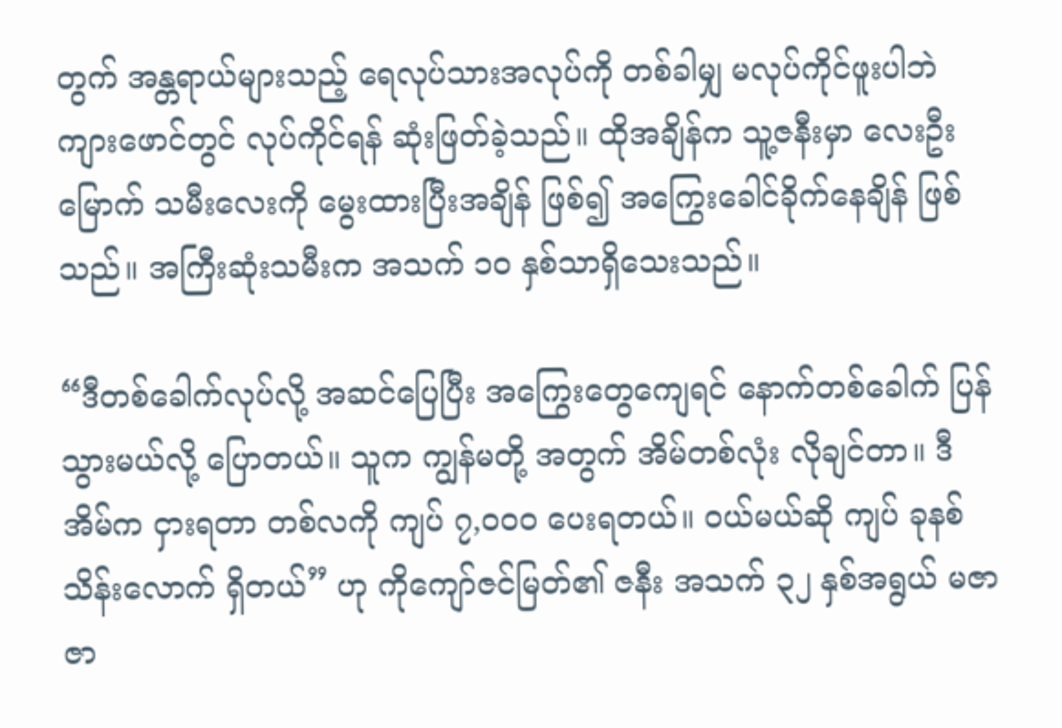တွက် အန္တရာယ်များသည့် ရေလုပ်သားအလုပ်ကို တစ်ခါမျှ မလုပ်ကိုင်ဖူးပါဘဲ ကျားဖောင်တွင် လုပ်ကိုင်ရန် ဆုံးဖြတ်ခဲ့သည်။ ထိုအချိန်က သူ့ဇနီးမှာ လေးဦးမြောက် သမီးလေးကို မွေးထားပြီးအချိန် ဖြစ်၍ အကြွေးခေါင်ခိုက်နေချိန် ဖြစ်သည်။ အကြီးဆုံးသမီးက အသက် ၁၀ နှစ်သာရှိသေးသည်။

“ဒီတစ်ခေါက်လုပ်လို့ အဆင်ပြေပြီး အကြွေးတွေကျေရင် နောက်တစ်ခေါက် ပြန်သွားမယ်လို့ ပြောတယ်။ သူက ကျွန်မတို့ အတွက် အိမ်တစ်လုံး လိုချင်တာ။ ဒီအိမ်က ငှားရတာ တစ်လကို ကျပ် ၇,၀၀၀ ပေးရတယ်။ ဝယ်မယ်ဆို ကျပ် ခုနစ်သိန်းလောက် ရှိတယ်” ဟု ကိုကျော်ဇင်မြတ်၏ ဇနီး အသက် ၃၂ နှစ်အရွယ် မဇာဇာ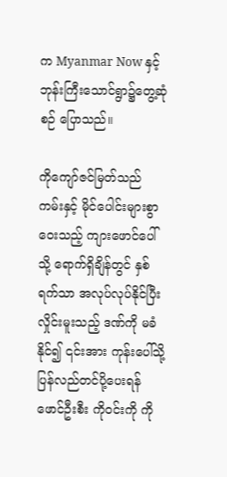က Myanmar Now နှင့် ဘုန်းကြီးသောင်ရွာ၌တွေ့ဆုံစဉ် ပြောသည်။

ကိုကျော်ဇင်မြတ်သည် ကမ်းနှင့် မိုင်ပေါင်းများစွာ ဝေးသည့် ကျားဖောင်ပေါ်သို့ ရောက်ရှိချိန်တွင် နှစ်ရက်သာ အလုပ်လုပ်နိုင်ပြီး လှိုင်းမူးသည့် ဒဏ်ကို မခံနိုင်၍ ၎င်းအား ကုန်းပေါ်သို့ပြန်လည်တင်ပို့ပေးရန် ဖောင်ဦးစီး ကိုဝင်းကို ကို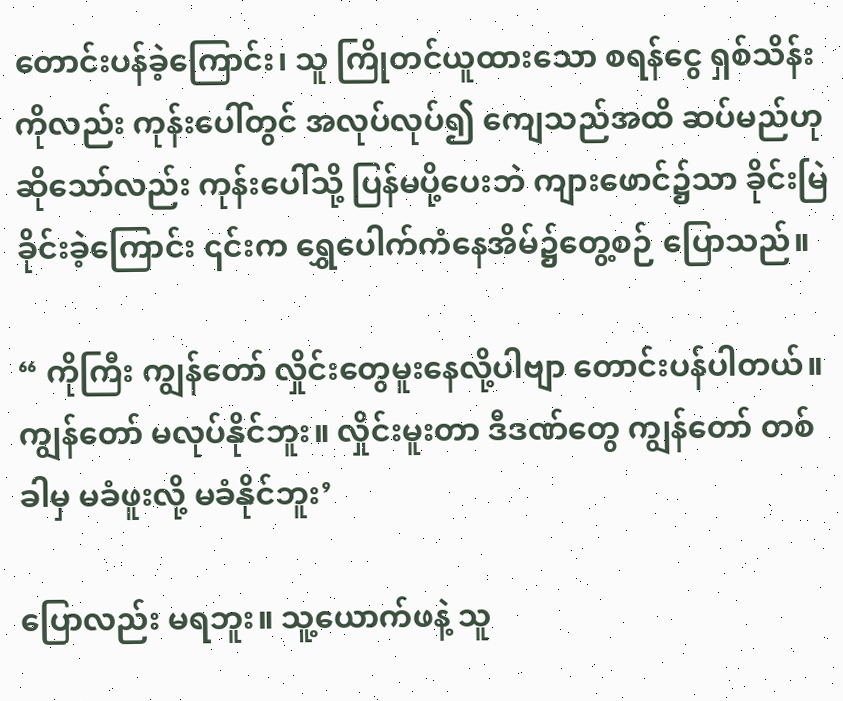တောင်းပန်ခဲ့ကြောင်း၊ သူ ကြိုတင်ယူထားသော စရန်ငွေ ရှစ်သိန်းကိုလည်း ကုန်းပေါ်တွင် အလုပ်လုပ်၍ ကျေသည်အထိ ဆပ်မည်ဟု ဆိုသော်လည်း ကုန်းပေါ်သို့ ပြန်မပို့ပေးဘဲ ကျားဖောင်၌သာ ခိုင်းမြဲခိုင်းခဲ့ကြောင်း ၎င်းက ရွှေပေါက်ကံနေအိမ်၌တွေ့စဉ် ပြောသည်။

“ ကိုကြီး ကျွန်တော် လှိုင်းတွေမူးနေလို့ပါဗျာ တောင်းပန်ပါတယ်။ ကျွန်တော် မလုပ်နိုင်ဘူး။ လှိုင်းမူးတာ ဒီဒဏ်တွေ ကျွန်တော် တစ်ခါမှ မခံဖူးလို့ မခံနိုင်ဘူး’

ပြောလည်း မရဘူး။ သူ့ယောက်ဖနဲ့ သူ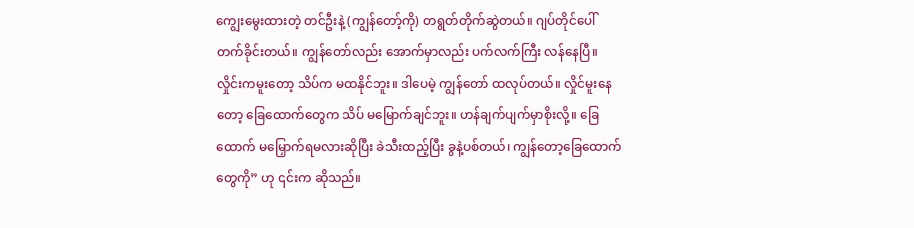ကျွေးမွေးထားတဲ့ တင်ဦးနဲ့ (ကျွန်တော့်ကို) တရွတ်တိုက်ဆွဲတယ်။ ဂျပ်တိုင်ပေါ် တက်ခိုင်းတယ်။ ကျွန်တော်လည်း အောက်မှာလည်း ပက်လက်ကြီး လန်နေပြီ။ လှိုင်းကမူးတော့ သိပ်က မထနိုင်ဘူး။ ဒါပေမဲ့ ကျွန်တော် ထလုပ်တယ်။ လှိုင်မူးနေတော့ ခြေထောက်တွေက သိပ် မမြောက်ချင်ဘူး။ ဟန်ချက်ပျက်မှာစိုးလို့။ ခြေထောက် မမြှောက်ရမလားဆိုပြီး ခဲသီးထည့်ပြီး ခွနဲ့ပစ်တယ်၊ ကျွန်တော့ခြေထောက်တွေကို” ဟု ၎င်းက ဆိုသည်။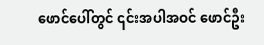ဖောင်ပေါ်တွင် ၎င်းအပါအဝင် ဖောင်ဦး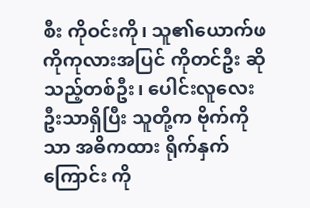စီး ကိုဝင်းကို၊ သူ၏ယောက်ဖ ကိုကုလားအပြင် ကိုတင်ဦး ဆိုသည့်တစ်ဦး၊ ပေါင်းလူလေးဦးသာရှိပြီး သူတို့က ဗိုက်ကိုသာ အဓိကထား ရိုက်နှက်ကြောင်း ကို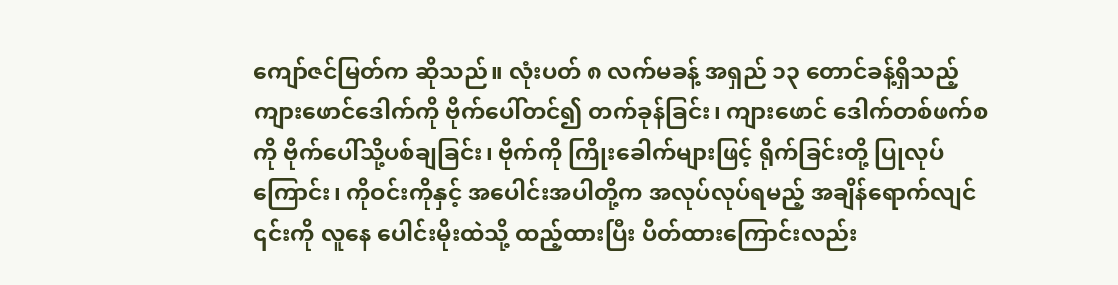ကျော်ဇင်မြတ်က ဆိုသည်။ လုံးပတ် ၈ လက်မခန့် အရှည် ၁၃ တောင်ခန့်ရှိသည့် ကျားဖောင်ဒေါက်ကို ဗိုက်ပေါ်တင်၍ တက်ခုန်ခြင်း၊ ကျားဖောင် ဒေါက်တစ်ဖက်စကို ဗိုက်ပေါ်သို့ပစ်ချခြင်း၊ ဗိုက်ကို ကြိုးခေါက်များဖြင့် ရိုက်ခြင်းတို့ ပြုလုပ်ကြောင်း၊ ကိုဝင်းကိုနှင့် အပေါင်းအပါတို့က အလုပ်လုပ်ရမည့် အချိန်ရောက်လျင် ၎င်းကို လူနေ ပေါင်းမိုးထဲသို့ ထည့်ထားပြီး ပိတ်ထားကြောင်းလည်း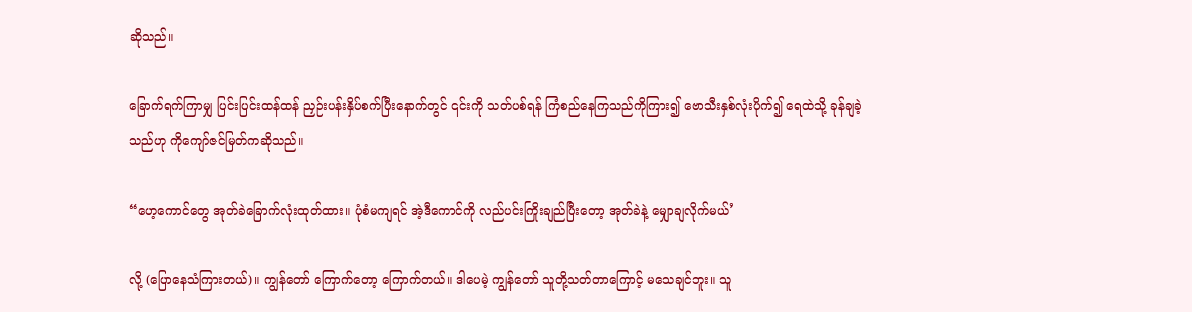ဆိုသည်။

ခြောက်ရက်ကြာမျှ ပြင်းပြင်းထန်ထန် ညှဉ်းပန်းနှိပ်စက်ပြီးနောက်တွင် ၎င်းကို သတ်ပစ်ရန် ကြံစည်နေကြသည်ကိုကြား၍ ဗောသီးနှစ်လုံးပိုက်၍ ရေထဲသို့ ခုန်ချခဲ့သည်ဟု ကိုကျော်ဇင်မြတ်ကဆိုသည်။

“ဟေ့ကောင်တွေ အုတ်ခဲခြောက်လုံးထုတ်ထား။ ပုံစံမကျရင် အဲ့ဒီကောင်ကို လည်ပင်းကြိုးချည်ပြီးတော့ အုတ်ခဲနဲ့ မျှောချလိုက်မယ်’

လို့ (ပြောနေသံကြားတယ်)။ ကျွန်တော် ကြောက်တော့ ကြောက်တယ်။ ဒါပေမဲ့ ကျွန်တော် သူတို့သတ်တာကြောင့် မသေချင်ဘူး။ သူ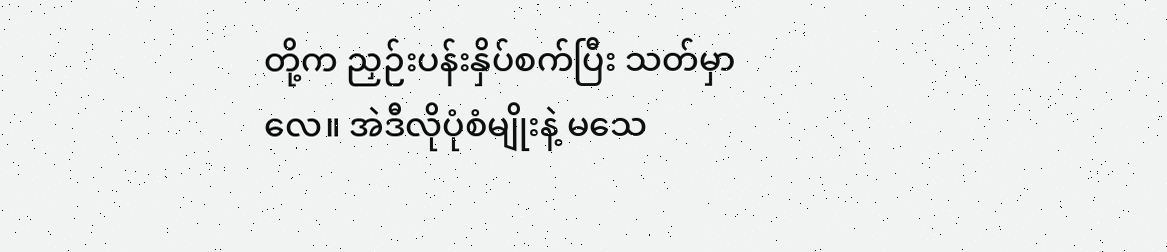တို့က ညှဉ်းပန်းနှိပ်စက်ပြီး သတ်မှာလေ။ အဲဒီလိုပုံစံမျိုးနဲ့ မသေ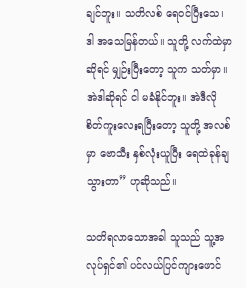ချင်ဘူး။ သတိလစ် ရေဝင်ပြီးသေ၊ ဒါ အသေမြန်တယ်။ သူတို့ လက်ထဲမှာဆိုရင် မျှဉ်းပြီးတော့ သူက သတ်မှာ။ အဲဒါဆိုရင် ငါ မခံနိုင်ဘူး။ အဲဒီလို စိတ်ကူးလေးရပြီးတော့ သူတို့ အလစ်မှာ ဗောသီး နှစ်လုံးယူပြီး ရေထဲခုန်ချသွားတာ” ဟုဆိုသည်။

သတိရလာသောအခါ သူသည် သူ့အလုပ်ရှင်၏ ပင်လယ်ပြင်ကျားဖောင်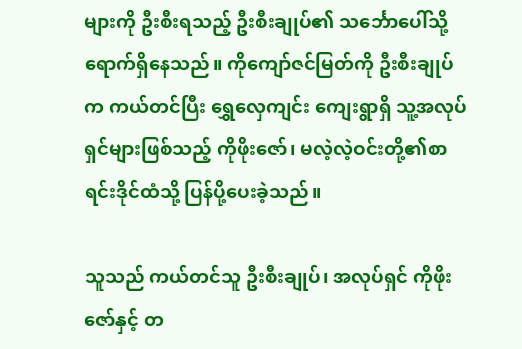များကို ဦးစီးရသည့် ဦးစီးချုပ်၏ သင်္ဘောပေါ်သို့ ရောက်ရှိနေသည်။ ကိုကျော်ဇင်မြတ်ကို ဦးစီးချုပ်က ကယ်တင်ပြီး ရွှေလှေကျင်း ကျေးရွာရှိ သူ့အလုပ်ရှင်များဖြစ်သည့် ကိုဖိုးဇော်၊ မလဲ့လဲ့ဝင်းတို့၏စာရင်းဒိုင်ထံသို့ ပြန်ပို့ပေးခဲ့သည်။

သူသည် ကယ်တင်သူ ဦးစီးချုပ်၊ အလုပ်ရှင် ကိုဖိုးဇော်နှင့် တ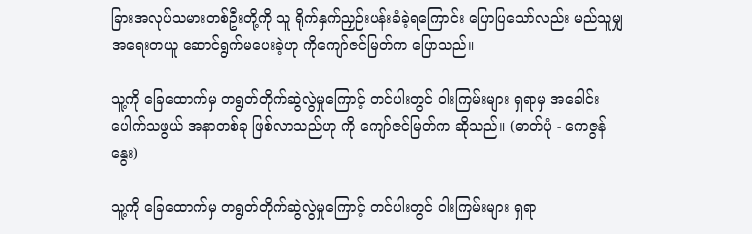ခြားအလုပ်သမားတစ်ဦးတို့ကို သူ ရိုက်နှက်ညှဉ်းပန်းခံခဲ့ရကြောင်း ပြောပြသော်လည်း မည်သူမျှ အရေးတယူ ဆောင်ရွက်မပေးခဲ့ဟု ကိုကျော်ဇင်မြတ်က ပြောသည်။

သူ့ကို ခြေထောက်မှ တရွတ်တိုက်ဆွဲလွဲမှုကြောင့် တင်ပါးတွင် ဝါးကြမ်းများ ရှရာမှ အခေါင်းပေါက်သဖွယ် အနာတစ်ခု ဖြစ်လာသည်ဟု ကို ကျော်ဇင်မြတ်က ဆိုသည်။ (ဓာတ်ပုံ - ကေဇွန်နွေး)

သူ့ကို ခြေထောက်မှ တရွတ်တိုက်ဆွဲလွဲမှုကြောင့် တင်ပါးတွင် ဝါးကြမ်းများ ရှရာ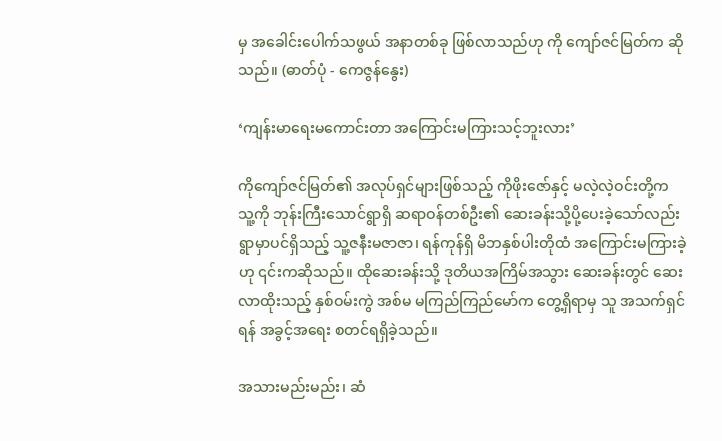မှ အခေါင်းပေါက်သဖွယ် အနာတစ်ခု ဖြစ်လာသည်ဟု ကို ကျော်ဇင်မြတ်က ဆိုသည်။ (ဓာတ်ပုံ - ကေဇွန်နွေး)

‘ကျန်းမာရေးမကောင်းတာ အကြောင်းမကြားသင့်ဘူးလား’

ကိုကျော်ဇင်မြတ်၏ အလုပ်ရှင်များဖြစ်သည့် ကိုဖိုးဇော်နှင့် မလဲ့လဲ့ဝင်းတို့က သူ့ကို ဘုန်းကြီးသောင်ရွာရှိ ဆရာဝန်တစ်ဦး၏ ဆေးခန်းသို့ပို့ပေးခဲ့သော်လည်း ရွာမှာပင်ရှိသည့် သူ့ဇနီးမဇာဇာ၊ ရန်ကုန်ရှိ မိဘနှစ်ပါးတိုထံ အကြောင်းမကြားခဲ့ဟု ၎င်းကဆိုသည်။ ထိုဆေးခန်းသို့ ဒုတိယအကြိမ်အသွား ဆေးခန်းတွင် ဆေးလာထိုးသည့် နှစ်ဝမ်းကွဲ အစ်မ မကြည်ကြည်မော်က တွေ့ရှိရာမှ သူ အသက်ရှင်ရန် အခွင့်အရေး စတင်ရရှိခဲ့သည်။

အသားမည်းမည်း၊ ဆံ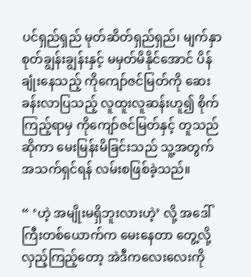ပင်ရှည်ရှည် မုတ်ဆိတ်ရှည်ရှည်၊ မျက်နှာ စုတ်ချွန်းချွန်းနှင့် မမှတ်မိနိုင်အောင် ပိန်ချုံးနေသည့် ကိုကျော်ဇင်မြတ်ကို ဆေးခန်းလာပြသည့် လူထူးလူဆန်းဟူ၍ စိုက်ကြည့်ရာမှ ကိုကျော်ဇင်မြတ်နှင့် တူသည်ဆိုကာ မေးမြန်းမိခြင်းသည် သူ့အတွက် အသက်ရှင်ရန် လမ်းစဖြစ်ခဲ့သည်။

“ ‘ဟဲ့ အမျိုးမရှိဘူးလားဟဲ့’ လို့ အဒေါ်ကြီးတစ်ယောက်က မေးနေတာ တွေ့လို့ လှည့်ကြည့်တော့ အဲဒီကလေးလေးကို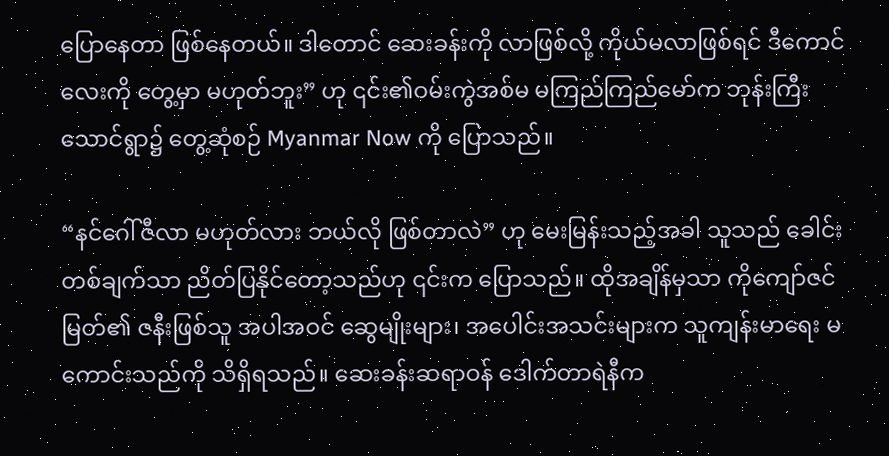ပြောနေတာ ဖြစ်နေတယ်။ ဒါတောင် ဆေးခန်းကို လာဖြစ်လို့ ကိုယ်မလာဖြစ်ရင် ဒီကောင်လေးကို တွေ့မှာ မဟုတ်ဘူး” ဟု ၎င်း၏ဝမ်းကွဲအစ်မ မကြည်ကြည်မော်က ဘုန်းကြီးသောင်ရွာ၌ တွေ့ဆုံစဉ် Myanmar Now ကို ပြောသည်။

“နင်ဂေါ်ဇီလာ မဟုတ်လား ဘယ်လို ဖြစ်တာလဲ” ဟု မေးမြန်းသည့်အခါ သူသည် ခေါင်းတစ်ချက်သာ ညိတ်ပြနိုင်တော့သည်ဟု ၎င်းက ပြောသည်။ ထိုအချိန်မှသာ ကိုကျော်ဇင်မြတ်၏ ဇနီးဖြစ်သူ အပါအဝင် ဆွေမျိုးများ၊ အပေါင်းအသင်းများက သူကျန်းမာရေး မကောင်းသည်ကို သိရှိရသည်။ ဆေးခန်းဆရာဝန် ဒေါက်တာရဲနီက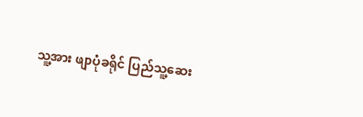သူ့အား ဖျာပုံခရိုင် ပြည်သူ့ဆေး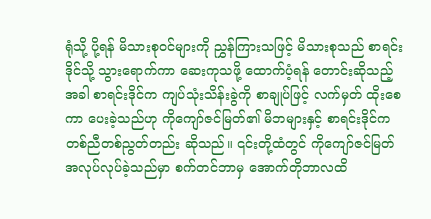ရုံသို့ ပို့ရန် မိသားစုဝင်များကို ညွှန်ကြားသဖြင့် မိသားစုသည် စာရင်းဒိုင်သို့ သွားရောက်ကာ ဆေးကုသဖို့ ထောက်ပံ့ရန် တောင်းဆိုသည့်အခါ စာရင်းဒိုင်က ကျပ်သုံးသိန်းခွဲကို စာချုပ်ဖြင့် လက်မှတ် ထိုးစေကာ ပေးခဲ့သည်ဟု ကိုကျော်ဇင်မြတ်၏ မိဘများနှင့် စာရင်းဒိုင်က တစ်ညီတစ်ညွတ်တည်း ဆိုသည်။ ၎င်းတို့ထံတွင် ကိုကျော်ဇင်မြတ် အလုပ်လုပ်ခဲ့သည်မှာ စက်တင်ဘာမှ အောက်တိုဘာလထိ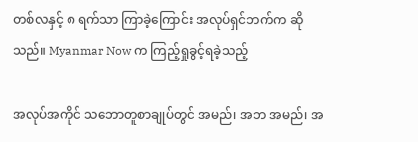တစ်လနှင့် ၈ ရက်သာ ကြာခဲ့ကြောင်း အလုပ်ရှင်ဘက်က ဆိုသည်။ Myanmar Now က ကြည့်ရှုခွင့်ရခဲ့သည့်

အလုပ်အကိုင် သဘောတူစာချုပ်တွင် အမည်၊ အဘ အမည်၊ အ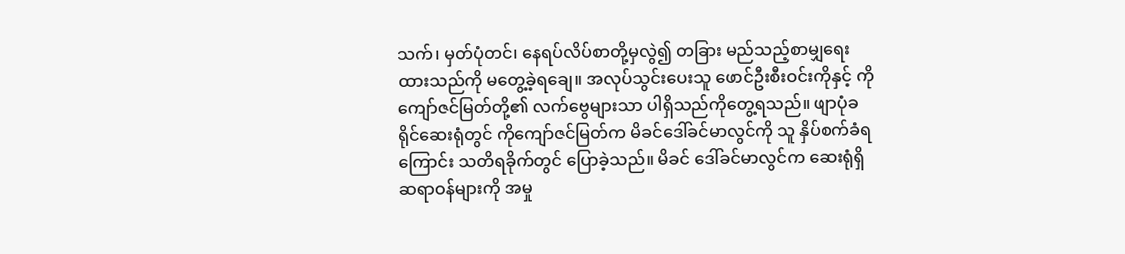သက်၊ မှတ်ပုံတင်၊ နေရပ်လိပ်စာတို့မှလွဲ၍ တခြား မည်သည့်စာမျှရေးထားသည်ကို မတွေ့ခဲ့ရချေ။ အလုပ်သွင်းပေးသူ ဖောင်ဦးစီးဝင်းကိုနှင့် ကိုကျော်ဇင်မြတ်တို့၏ လက်ဗွေများသာ ပါရှိသည်ကိုတွေ့ရသည်။ ဖျာပုံခရိုင်ဆေးရုံတွင် ကိုကျော်ဇင်မြတ်က မိခင်ဒေါ်ခင်မာလွင်ကို သူ နှိပ်စက်ခံရကြောင်း သတိရခိုက်တွင် ပြောခဲ့သည်။ မိခင် ဒေါ်ခင်မာလွင်က ဆေးရုံရှိ ဆရာဝန်များကို အမှု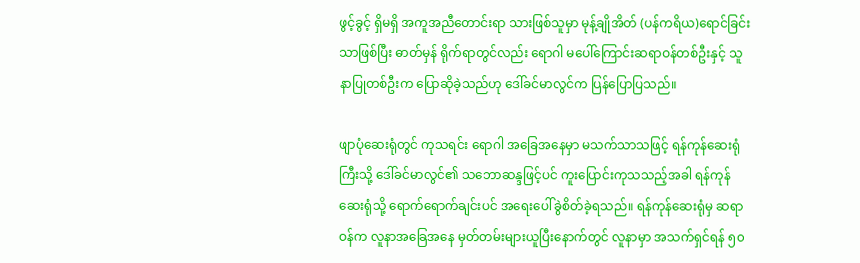ဖွင့်ခွင့် ရှိမရှိ အကူအညီတောင်းရာ သားဖြစ်သူမှာ မုန့်ချိုအိတ် (ပန်ကရိယ)ရောင်ခြင်းသာဖြစ်ပြီး ဓာတ်မှန် ရိုက်ရာတွင်လည်း ရောဂါ မပေါ်ကြောင်းဆရာဝန်တစ်ဦးနှင့် သူနာပြုတစ်ဦးက ပြောဆိုခဲ့သည်ဟု ဒေါ်ခင်မာလွင်က ပြန်ပြောပြသည်။

ဖျာပုံဆေးရုံတွင် ကုသရင်း ရောဂါ အခြေအနေမှာ မသက်သာသဖြင့် ရန်ကုန်ဆေးရုံကြီးသို့ ဒေါ်ခင်မာလွင်၏ သဘောဆန္ဒဖြင့်ပင် ကူးပြောင်းကုသသည့်အခါ ရန်ကုန်ဆေးရုံသို့ ရောက်ရောက်ချင်းပင် အရေးပေါ်ခွဲစိတ်ခဲ့ရသည်။‌ ရန်ကုန်ဆေးရုံမှ ဆရာဝန်က လူနာအခြေအနေ မှတ်တမ်းများယူပြီးနောက်တွင် လူနာမှာ အသက်ရှင်ရန် ၅၀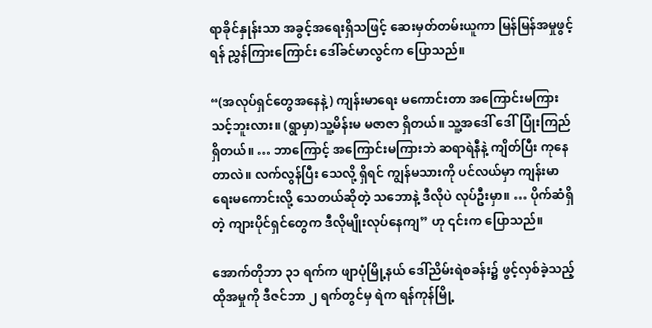ရာခိုင်နှုန်းသာ အခွင့်အရေးရှိသဖြင့် ဆေးမှတ်တမ်းယူကာ မြန်မြန်အမှုဖွင့်ရန် ညွှန်ကြားကြောင်း ဒေါ်ခင်မာလွင်က ပြောသည်။

“(အလုပ်ရှင်တွေအနေနဲ့) ကျန်းမာရေး မကောင်းတာ အကြောင်းမကြားသင့်ဘူးလား။ (ရွာမှာ)သူ့မိန်းမ မဇာဇာ ရှိတယ်။ သူ့အဒေါ် ဒေါ်ပြုံးကြည်ရှိတယ်။ … ဘာကြောင့် အကြောင်းမကြားဘဲ ဆရာရဲနီနဲ့ ကျိတ်ပြီး ကုနေတာလဲ။ လက်လွန်ပြီး သေလို့ ရှိရင် ကျွန်မသားကို ပင်လယ်မှာ ကျန်းမာရေးမကောင်းလို့ သေတယ်ဆိုတဲ့ သဘောနဲ့ ဒီလိုပဲ လုပ်ဦးမှာ။ … ပိုက်ဆံရှိတဲ့ ကျားပိုင်ရှင်တွေက ဒီလိုမျိုးလုပ်နေကျ” ဟု ၎င်းက ပြောသည်။

အောက်တိုဘာ ၃၁ ရက်က ဖျာပုံမြို့နယ် ဒေါ်ညိမ်းရဲစခန်း၌ ဖွင့်လှစ်ခဲ့သည့် ထိုအမှုကို ဒီဇင်ဘာ ၂ ရက်တွင်မှ ရဲက ရန်ကုန်မြို့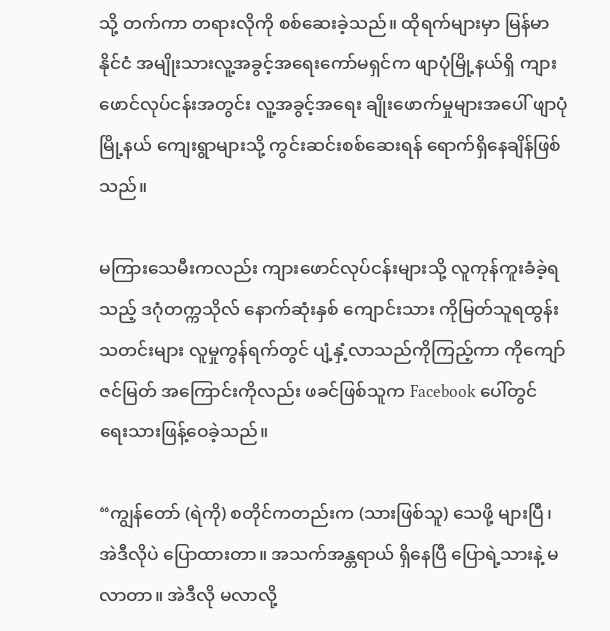သို့ တက်ကာ တရားလိုကို စစ်ဆေးခဲ့သည်။ ထိုရက်များမှာ မြန်မာနိုင်ငံ အမျိုးသားလူ့အခွင့်အရေးကော်မရှင်က ဖျာပုံမြို့နယ်ရှိ ကျားဖောင်လုပ်ငန်းအတွင်း လူ့အခွင့်အရေး ချိုးဖောက်မှုများအပေါ် ဖျာပုံမြို့နယ် ကျေးရွာများသို့ ကွင်းဆင်းစစ်ဆေးရန် ရောက်ရှိနေချိန်ဖြစ်သည်။

မကြားသေမီးကလည်း ကျားဖောင်လုပ်ငန်းများသို့ လူကုန်ကူးခံခဲ့ရသည့် ဒဂုံတက္ကသိုလ် နောက်ဆုံးနှစ် ကျောင်းသား ကိုမြတ်သူရထွန်းသတင်းများ လူမှုကွန်ရက်တွင် ပျံ့နှံ့လာသည်ကိုကြည့်ကာ ကိုကျော်ဇင်မြတ် အကြောင်းကိုလည်း ဖခင်ဖြစ်သူက Facebook ပေါ်တွင် ရေးသားဖြန့်ဝေခဲ့သည်။

“ကျွန်တော် (ရဲကို) စတိုင်ကတည်းက (သားဖြစ်သူ) သေဖို့ များပြီ၊ အဲဒီလိုပဲ ပြောထားတာ။ အသက်အန္တရာယ် ရှိနေပြီ ပြောရဲ့သားနဲ့ မလာတာ။ အဲဒီလို မလာလို့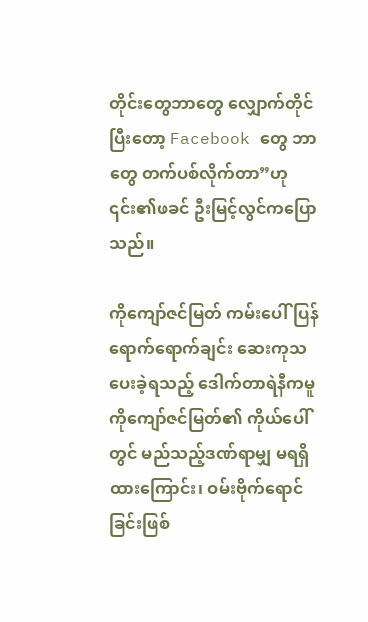တိုင်းတွေဘာတွေ လျှောက်တိုင်ပြီးတော့ Facebook တွေ ဘာတွေ တက်ပစ်လိုက်တာ”ဟု ၎င်း၏ဖခင် ဦးမြင့်လွင်ကပြောသည်။

ကိုကျော်ဇင်မြတ် ကမ်းပေါ်ပြန်ရောက်ရောက်ချင်း ဆေးကုသပေးခဲ့ရသည့် ဒေါက်တာရဲနီကမူ ကိုကျော်ဇင်မြတ်၏ ကိုယ်ပေါ်တွင် မည်သည့်ဒဏ်ရာမျှ မရရှိထားကြောင်း၊ ဝမ်းဗိုက်ရောင်ခြင်းဖြစ်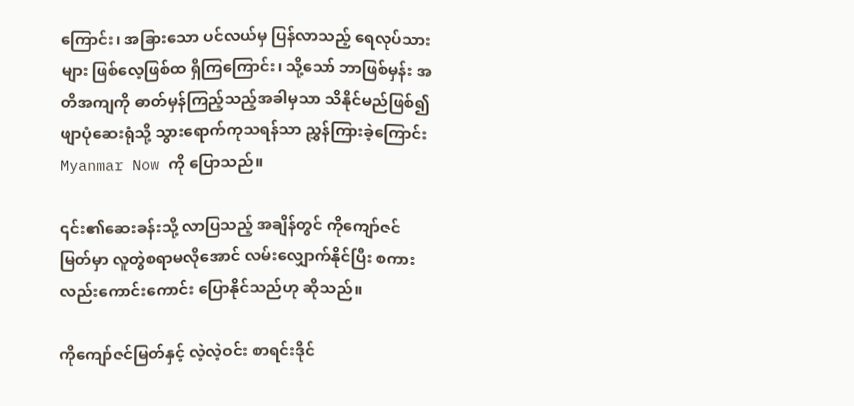ကြောင်း၊ အခြားသော ပင်လယ်မှ ပြန်လာသည့် ရေလုပ်သားများ ဖြစ်လေ့ဖြစ်ထ ရှိကြကြောင်း၊ သို့သော် ဘာဖြစ်မှန်း အတိအကျကို ဓာတ်မှန်ကြည့်သည့်အခါမှသာ သိနိုင်မည်ဖြစ်၍ ဖျာပုံဆေးရုံသို့ သွားရောက်ကုသရန်သာ ညွှန်ကြားခဲ့ကြောင်း Myanmar Now ကို ပြောသည်။

၎င်း၏ဆေးခန်းသို့ လာပြသည့် အချိန်တွင် ကိုကျော်ဇင်မြတ်မှာ လူတွဲစရာမလိုအောင် လမ်းလျှောက်နိုင်ပြီး စကားလည်းကောင်းကောင်း ပြောနိုင်သည်ဟု ဆိုသည်။

ကိုကျော်ဇင်မြတ်နှင့် လဲ့လဲ့ဝင်း စာရင်းဒိုင်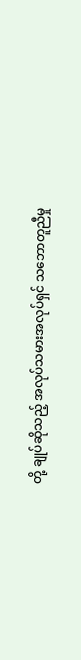တို့ ချုပ်ဆိုသည့် အလုပ်သမားအလုပ်ရှင် သဘောတူညီမှု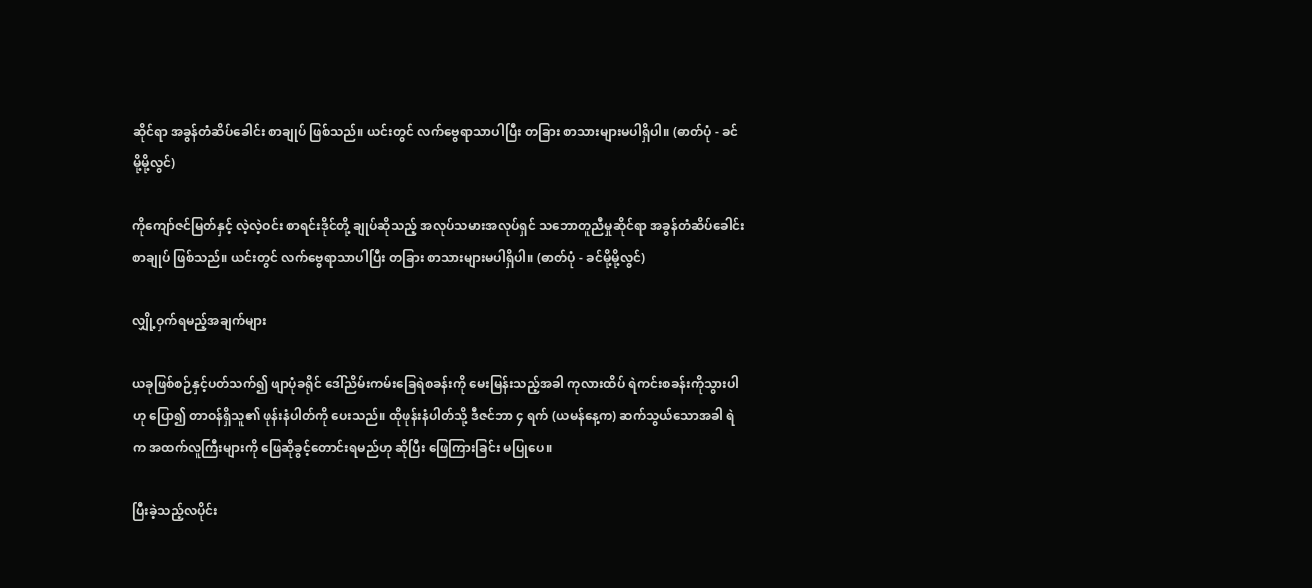ဆိုင်ရာ အခွန်တံဆိပ်ခေါင်း စာချုပ် ဖြစ်သည်။ ယင်းတွင် လက်ဗွေရာသာပါပြီး တခြား စာသားများမပါရှိပါ။ (ဓာတ်ပုံ - ခင်မို့မို့လွင်)

ကိုကျော်ဇင်မြတ်နှင့် လဲ့လဲ့ဝင်း စာရင်းဒိုင်တို့ ချုပ်ဆိုသည့် အလုပ်သမားအလုပ်ရှင် သဘောတူညီမှုဆိုင်ရာ အခွန်တံဆိပ်ခေါင်း စာချုပ် ဖြစ်သည်။ ယင်းတွင် လက်ဗွေရာသာပါပြီး တခြား စာသားများမပါရှိပါ။ (ဓာတ်ပုံ - ခင်မို့မို့လွင်)

လျှို့ဝှက်ရမည့်အချက်များ

ယခုဖြစ်စဉ်နှင့်ပတ်သက်၍ ဖျာပုံခရိုင် ဒေါ်ညိမ်းကမ်းခြေရဲစခန်းကို မေးမြန်းသည့်အခါ ကုလားထိပ် ရဲကင်းစခန်းကိုသွားပါဟု ပြော၍ တာဝန်ရှိသူ၏ ဖုန်းနံပါတ်ကို ပေးသည်။ ထိုဖုန်းနံပါတ်သို့ ဒီဇင်ဘာ ၄ ရက် (ယမန်နေ့က) ဆက်သွယ်သောအခါ ရဲက အထက်လူကြီးများကို ဖြေဆိုခွင့်တောင်းရမည်ဟု ဆိုပြီး ဖြေကြားခြင်း မပြုပေ။

ပြီးခဲ့သည့်လပိုင်း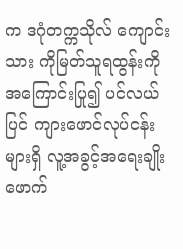က ဒဂုံတက္ကသိုလ် ကျောင်းသား ကိုမြတ်သူရထွန်းကို အကြောင်းပြု၍ ပင်လယ်ပြင် ကျားဖောင်လုပ်ငန်းများရှိ လူ့အခွင့်အရေးချိုးဖောက်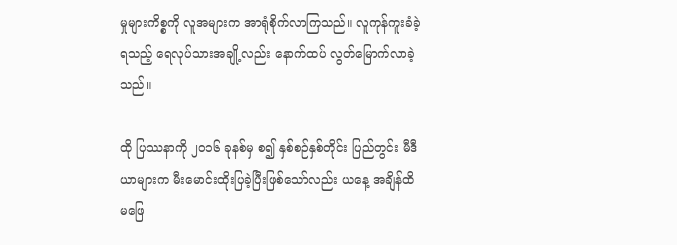မှုများကိစ္စကို လူအများက အာရုံစိုက်လာကြသည်။ လူကုန်ကူးခံခဲ့ရသည့် ရေလုပ်သားအချို့လည်း နောက်ထပ် လွတ်မြောက်လာခဲ့သည်။

ထို ပြဿနာကို ၂၀၁၆ ခုနစ်မှ စ၍ နှစ်စဉ်နှစ်တိုင်း ပြည်တွင်း မီဒီယာများက မီးမောင်းထိုးပြခဲ့ပြီးဖြစ်သော်လည်း ယနေ့ အချိန်ထိ မဖြေ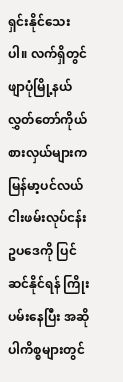ရှင်းနိုင်သေးပါ။ လက်ရှိတွင် ဖျာပုံမြို့နယ် လွှတ်တော်ကိုယ်စားလှယ်များက မြန်မာ့ပင်လယ်ငါးဖမ်းလုပ်ငန်းဥပဒေကို ပြင်ဆင်နိုင်ရန် ကြိုးပမ်းနေပြီး အဆိုပါကိစ္စများတွင်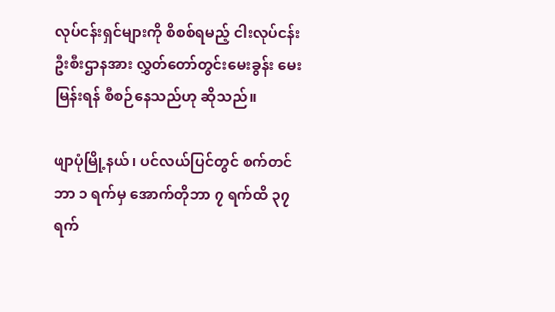လုပ်ငန်းရှင်များကို စိစစ်ရမည့် ငါးလုပ်ငန်းဦးစီးဌာနအား လွှတ်တော်တွင်းမေးခွန်း မေးမြန်းရန် စီစဉ်နေသည်ဟု ဆိုသည်။

ဖျာပုံမြို့နယ်၊ ပင်လယ်ပြင်တွင် စက်တင်ဘာ ၁ ရက်မှ အောက်တိုဘာ ၇ ရက်ထိ ၃၇ ရက်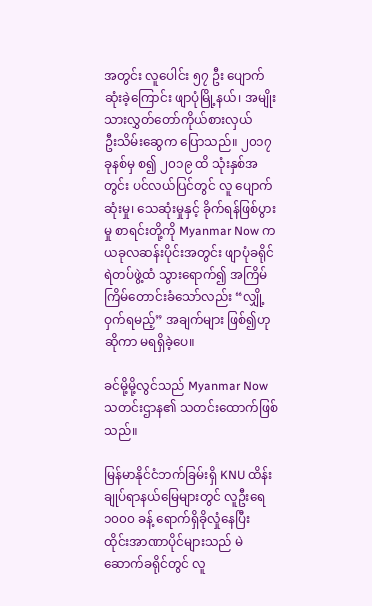အတွင်း လူပေါင်း ၅၇ ဦး ပျောက်ဆုံးခဲ့ကြောင်း ဖျာပုံမြို့နယ်၊ အမျိုးသားလွှတ်တော်ကိုယ်စားလှယ်
ဦးသိမ်းဆွေက ပြောသည်။ ၂၀၁၇ ခုနစ်မှ စ၍ ၂၀၁၉ ထိ သုံးနှစ်အတွင်း ပင်လယ်ပြင်တွင် လူ ပျောက်ဆုံးမှု၊ သေဆုံးမှုနှင့် ခိုက်ရန်ဖြစ်ပွားမှု စာရင်းတို့ကို Myanmar Now က ယခုလဆန်းပိုင်းအတွင်း ဖျာပုံခရိုင် ရဲတပ်ဖွဲ့ထံ သွားရောက်၍ အကြိမ်ကြိမ်တောင်းခံသော်လည်း “လျှို့ဝှက်ရမည့်” အချက်များ ဖြစ်၍ဟု ဆိုကာ မရရှိခဲ့ပေ။

ခင်မို့မို့လွင်သည် Myanmar Now သတင်းဌာန၏ သတင်းထောက်ဖြစ်သည်။

မြန်မာနိုင်ငံဘက်ခြမ်းရှိ KNU ထိန်းချုပ်ရာနယ်မြေများတွင် လူဦးရေ ၁၀၀၀ ခန့် ရောက်ရှိခိုလှုံနေပြီး  ထိုင်းအာဏာပိုင်များသည် မဲဆောက်ခရိုင်တွင် လူ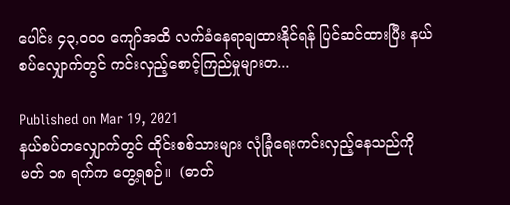ပေါင်း ၄၃,၀၀၀ ကျော်အထိ လက်ခံနေရာချထားနိုင်ရန် ပြင်ဆင်ထားပြီး နယ်စပ်လျှောက်တွင် ကင်းလှည့်စောင့်ကြည်မှုများတ...

Published on Mar 19, 2021
နယ်စပ်တလျှောက်တွင် ထိုင်းစစ်သားများ လုံခြုံရေးကင်းလှည့်နေသည်ကို မတ် ၁၈ ရက်က တွေ့ရစဉ်။  (ဓာတ်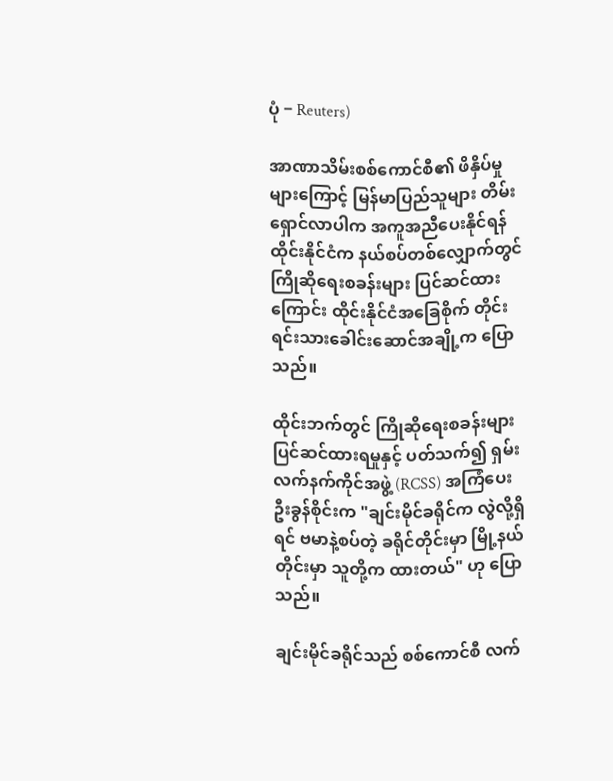ပုံ − Reuters)

အာဏာသိမ်းစစ်ကောင်စီ၏ ဖိနှိပ်မှုများကြောင့် မြန်မာပြည်သူများ တိမ်းရှောင်လာပါက အကူအညီပေးနိုင်ရန် ထိုင်းနိုင်ငံက နယ်စပ်တစ်လျှောက်တွင် ကြိုဆိုရေးစခန်းများ ပြင်ဆင်ထားကြောင်း ထိုင်းနိုင်ငံအခြေစိုက် တိုင်းရင်းသားခေါင်းဆောင်အချို့က ပြောသည်။

ထိုင်းဘက်တွင် ကြိုဆိုရေးစခန်းများ ပြင်ဆင်ထားရမှုနှင့် ပတ်သက်၍ ရှမ်းလက်နက်ကိုင်အဖွဲ့ (RCSS) အကြံပေး ဦးခွန်စိုင်းက "ချင်းမိုင်ခရိုင်က လွဲလို့ရှိရင် ဗမာနဲ့စပ်တဲ့ ခရိုင်တိုင်းမှာ မြို့နယ်တိုင်းမှာ သူတို့က ထားတယ်" ဟု ပြောသည်။

ချင်းမိုင်ခရိုင်သည် စစ်ကောင်စီ လက်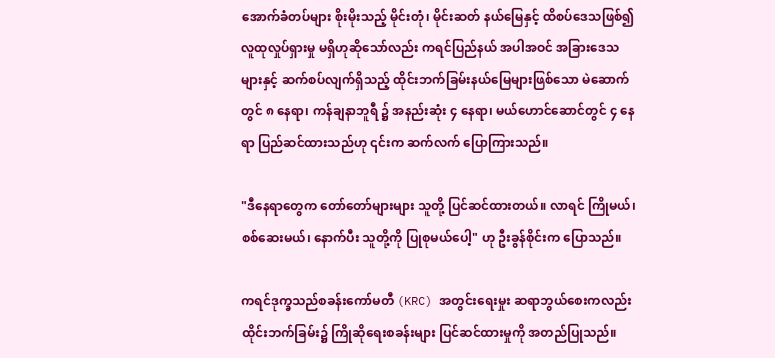အောက်ခံတပ်များ စိုးမိုးသည့် မိုင်းတုံ၊ မိုင်းဆတ် နယ်မြေနှင့် ထိစပ်ဒေသဖြစ်၍ လူထုလှုပ်ရှားမှု မရှိဟုဆိုသော်လည်း ကရင်ပြည်နယ် အပါအဝင် အခြားဒေသများနှင့် ဆက်စပ်လျက်ရှိသည့် ထိုင်းဘက်ခြမ်းနယ်မြေများဖြစ်သော မဲ‌ဆောက်တွင် ၈ နေရာ၊ ကန်ချနာဘူရီ ၌ အနည်းဆုံး ၄ နေရာ၊ မယ်ဟောင်ဆောင်တွင် ၄ နေရာ ပြည်ဆင်ထားသည်ဟု ၎င်းက ဆက်လက် ပြောကြားသည်။

"ဒီနေရာတွေက တော်တော်များများ သူတို့ ပြင်ဆင်ထားတယ်။ လာရင် ကြိုမယ်၊ စစ်ဆေးမယ်၊ နောက်ပီး သူတို့ကို ပြုစုမယ်ပေါ့" ဟု ဦးခွန်စိုင်းက ပြောသည်။

ကရင်ဒုက္ခသည်စခန်းကော်မတီ (KRC) အတွင်းရေးမှုး ဆရာဘွယ်စေးကလည်း ထိုင်းဘက်ခြမ်း၌ ကြိုဆိုရေးစခန်းများ ပြင်ဆင်ထားမှုကို အတည်ပြုသည်။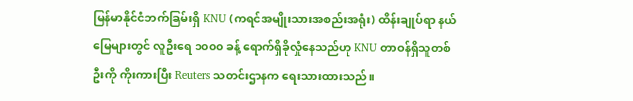မြန်မာနိုင်ငံဘက်ခြမ်းရှိ KNU (ကရင်အမျိုးသားအစည်းအရုံး) ထိန်းချုပ်ရာ နယ်မြေများတွင် လူဦးရေ ၁၀၀၀ ခန့် ရောက်ရှိခိုလှုံနေသည်ဟု KNU တာဝန်ရှိသူတစ်ဦးကို ကိုးကားပြီး Reuters သတင်းဌာနက ရေးသားထားသည်။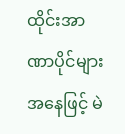ထိုင်းအာဏာပိုင်များအနေဖြင့် မဲ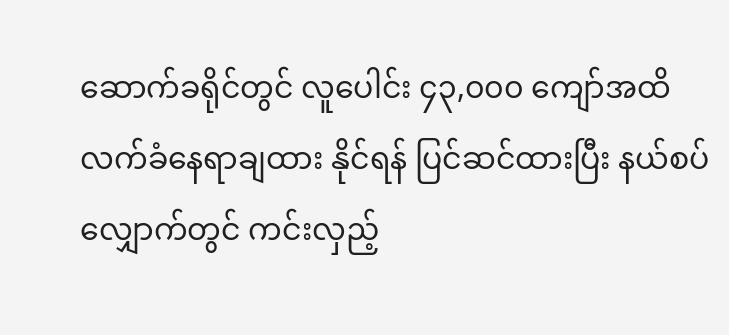ဆောက်ခရိုင်တွင် လူပေါင်း ၄၃,၀၀၀ ကျော်အထိ လက်ခံနေရာချထား နိုင်ရန် ပြင်ဆင်ထားပြီး နယ်စပ်လျှောက်တွင် ကင်းလှည့်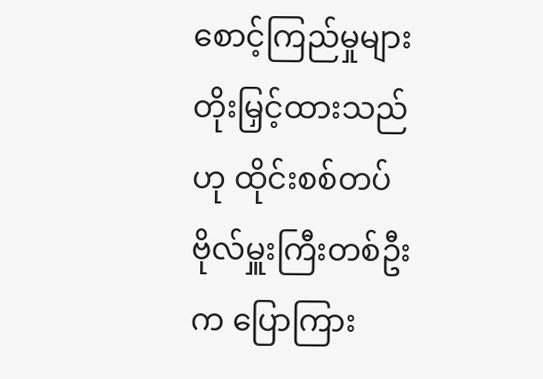စောင့်ကြည်မှုများ တိုးမြှင့်ထားသည်ဟု ထိုင်းစစ်တပ်ဗိုလ်မှူးကြီးတစ်ဦးက ပြောကြား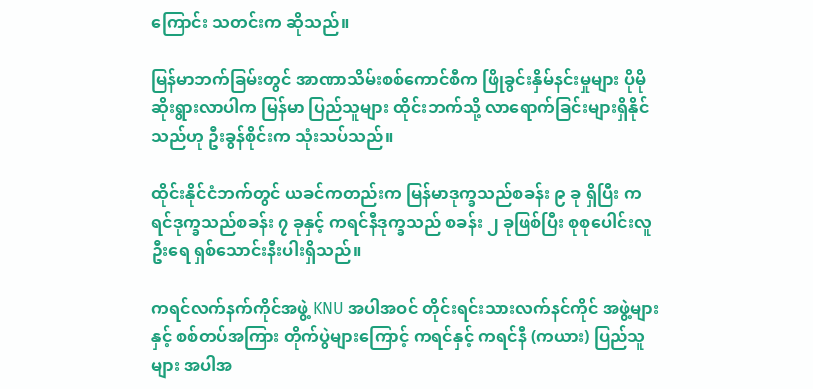ကြောင်း သတင်းက ဆိုသည်။

မြန်မာဘက်ခြမ်းတွင် အာဏာသိမ်းစစ်ကောင်စီက ဖြိုခွင်းနှိမ်နင်းမှုများ ပိုမိုဆိုးရွားလာပါက မြန်မာ ပြည်သူများ ထိုင်းဘက်သို့ လာရောက်ခြင်းများရှိနိုင်သည်ဟု ဦးခွန်စိုင်းက သုံးသပ်သည်။

ထိုင်းနိုင်ငံဘက်တွင် ယခင်ကတည်းက မြန်မာဒုက္ခသည်စခန်း ၉ ခု ရှိပြီး ကရင်ဒုက္ခသည်စခန်း ၇ ခုနှင့် ကရင်နီဒုက္ခသည် စခန်း ၂ ခုဖြစ်ပြီး စုစုပေါင်းလူဦးရေ ရှစ်သောင်းနီးပါးရှိသည်။

ကရင်လက်နက်ကိုင်အဖွဲ့ KNU အပါအဝင် တိုင်းရင်းသားလက်နင်ကိုင် အဖွဲ့များနှင့် စစ်တပ်အကြား တိုက်ပွဲများကြောင့် ကရင်နှင့် ကရင်နီ (ကယား) ပြည်သူများ အပါအ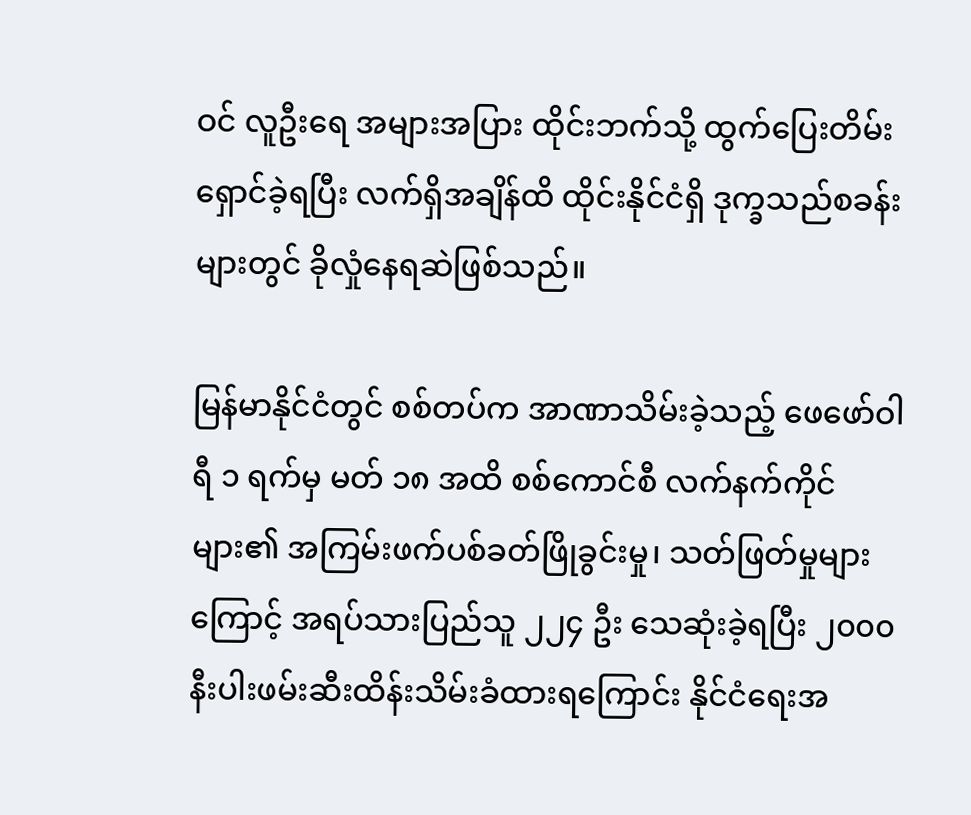ဝင် လူဦးရေ အများအပြား ထိုင်းဘက်သို့ ထွက်ပြေးတိမ်းရှောင်ခဲ့ရပြီး လက်ရှိအချိန်ထိ ထိုင်းနိုင်ငံရှိ ဒုက္ခသည်စခန်းများတွင် ခိုလှုံနေရဆဲဖြစ်သည်။

မြန်မာနိုင်ငံတွင် စစ်တပ်က အာဏာသိမ်းခဲ့သည့် ဖေဖော်ဝါရီ ၁ ရက်မှ မတ် ၁၈ အထိ စစ်ကောင်စီ လက်နက်ကိုင်များ၏ အကြမ်းဖက်ပစ်ခတ်ဖြိုခွင်းမှု၊ သတ်ဖြတ်မှုများကြောင့် အရပ်သားပြည်သူ ၂၂၄ ဦး သေဆုံးခဲ့ရပြီး ၂၀၀၀ နီးပါးဖမ်းဆီးထိန်းသိမ်းခံထားရကြောင်း နိုင်ငံရေးအ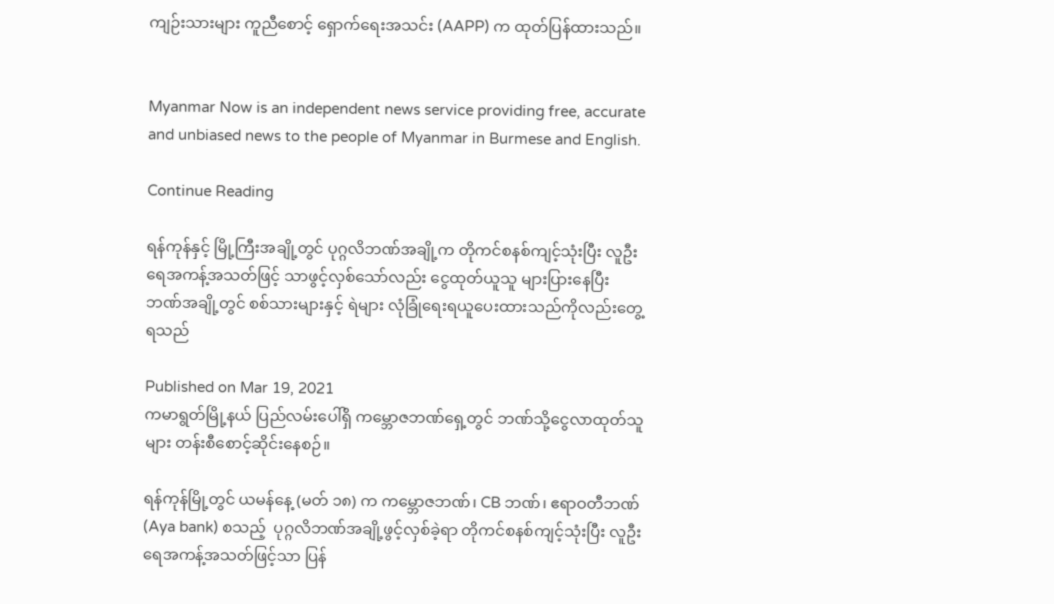ကျဉ်းသားများ ကူညီစောင့် ရှောက်ရေးအသင်း (AAPP) က ထုတ်ပြန်ထားသည်။


Myanmar Now is an independent news service providing free, accurate and unbiased news to the people of Myanmar in Burmese and English.

Continue Reading

ရန်ကုန်နှင့် မြို့ကြီးအချို့တွင် ပုဂ္ဂလိဘဏ်အချို့က တိုကင်စနစ်ကျင့်သုံးပြီး လူဦးရေအကန့်အသတ်ဖြင့် သာဖွင့်လှစ်သော်လည်း ငွေထုတ်ယူသူ များပြားနေပြီး ဘဏ်အချို့တွင် စစ်သားများနှင့် ရဲများ လုံခြုံရေးရယူပေးထားသည်ကိုလည်းတွေ့ရသည်

Published on Mar 19, 2021
ကမာရွတ်မြို့နယ် ပြည်လမ်းပေါ်ရှိ ကမ္ဘောဇဘဏ်ရှေ့တွင် ဘဏ်သို့ငွေလာထုတ်သူများ တန်းစီစောင့်ဆိုင်းနေစဉ်။

ရန်ကုန်မြို့တွင် ယမန်နေ့ (မတ် ၁၈) က ကမ္ဘောဇဘဏ်၊ CB ဘဏ်၊ ဧရာဝတီဘဏ်(Aya bank) စသည့်  ပုဂ္ဂလိဘဏ်အချို့ဖွင့်လှစ်ခဲ့ရာ တိုကင်စနစ်ကျင့်သုံးပြီး လူဦးရေအကန့်အသတ်ဖြင့်သာ ပြန်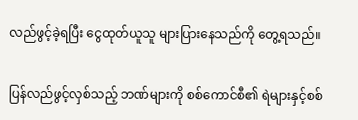လည်ဖွင့်ခဲ့ရပြီး ငွေထုတ်ယူသူ များပြားနေသည်ကို တွေ့ရသည်။

ပြန်လည်ဖွင့်လှစ်သည့် ဘဏ်များကို စစ်ကောင်စီ၏ ရဲများနှင့်စစ်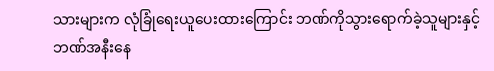သားများက လုံခြုံရေးယူပေးထားကြောင်း ဘဏ်ကိုသွားရောက်ခဲ့သူများနှင့် ဘဏ်အနီးနေ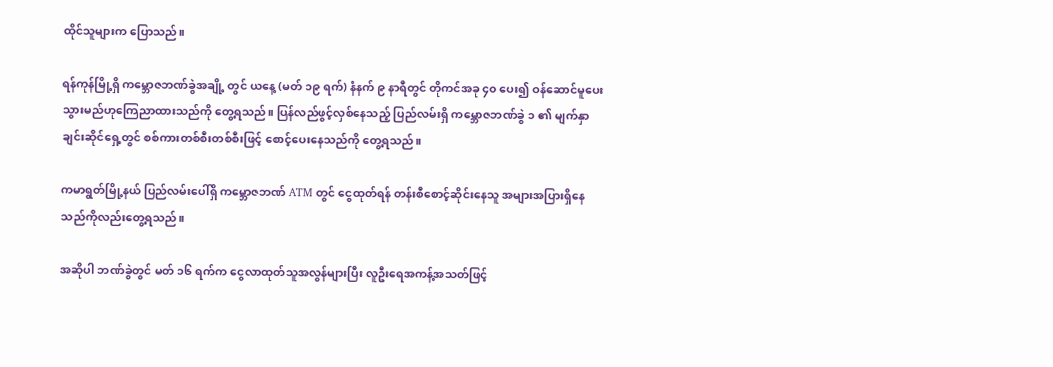ထိုင်သူများက ပြောသည်။

ရန်ကုန်မြို့ရှိ ကမ္ဘောဇဘဏ်ခွဲအချို့ တွင် ယနေ့ (မတ် ၁၉ ရက်) နံနက် ၉ နာရီတွင် တိုကင်အခု ၄၀ ပေး၍ ဝန်ဆောင်မူပေးသွားမည်ဟုကြေညာထားသည်ကို တွေ့ရသည်။ ပြန်လည်ဖွင့်လှစ်နေသည့် ပြည်လမ်းရှိ ကမ္ဘောဇဘဏ်ခွဲ ၁ ၏ မျက်နှာချင်းဆိုင်ရှေ့တွင် စစ်ကားတစ်စီးတစ်စီးဖြင့် စောင့်ပေးနေသည်ကို တွေ့ရသည်။

ကမာရွတ်မြို့နယ် ပြည်လမ်းပေါ်ရှိ ကမ္ဘောဇဘဏ် ATM တွင် ငွေထုတ်ရန် တန်းစီစောင့်ဆိုင်းနေသူ အများအပြားရှိနေသည်ကိုလည်းတွေ့ရသည်။

အဆိုပါ ဘဏ်ခွဲတွင် မတ် ၁၆ ရက်က ငွေလာထုတ်သူအလွန်များပြီး လူဦးရေအကန့်အသတ်ဖြင့်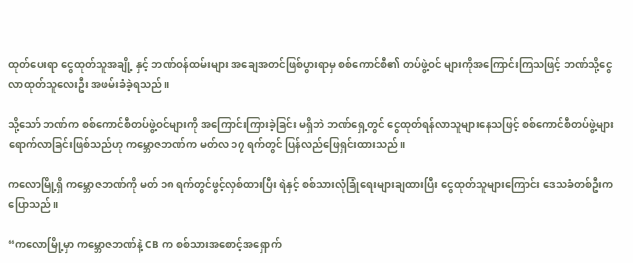ထုတ်ပေးရာ ငွေထုတ်သူအချို့ နှင့် ဘဏ်ဝန်ထမ်းများ အချေအတင်ဖြစ်ပွားရာမှ စစ်ကောင်စီ၏ တပ်ဖွဲ့ဝင် များကိုအကြောင်းကြသဖြင့် ဘဏ်သို့ငွေလာထုတ်သူလေးဦး အဖမ်းခံခဲ့ရသည်။

သို့သော် ဘဏ်က စစ်ကောင်စီတပ်ဖွဲ့ဝင်များကို အကြောင်းကြားခဲ့ခြင်း မရှိဘဲ ဘဏ်ရှေ့တွင် ငွေထုတ်ရန်လာသူများနေသဖြင့် စစ်ကောင်စီတပ်ဖွဲ့များ ရောက်လာခြင်းဖြစ်သည်ဟု ကမ္ဘောဇဘဏ်က မတ်လ ၁၇ ရက်တွင် ပြန်လည်ဖြေရှင်းထားသည်။

ကလောမြို့ရှိ ကမ္ဘောဇဘဏ်ကို မတ် ၁၈ ရက်တွင်ဖွင့်လှစ်ထားပြီး ရဲနှင့် စစ်သားလုံခြုံရေးများချထားပြီး ငွေထုတ်သူများကြောင်း ဒေသခံတစ်ဦးက ပြောသည်။

“ကလောမြို့မှာ ကမ္ဘောဇဘဏ်နဲ့ CB က စစ်သားအစောင့်အရှောက်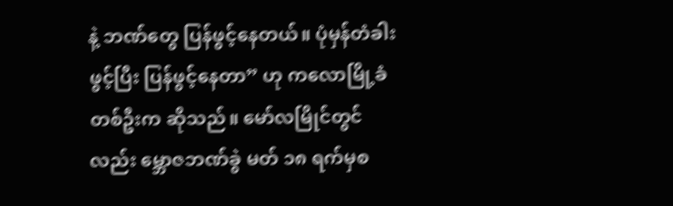နဲ့ ဘဏ်တွေ ပြန်ဖွင့်နေတယ်။ ပုံမှန်တံခါးဖွင့်ပြီး ပြန်ဖွင့်နေတာ” ဟု ကလောမြို့ခံတစ်ဦးက ဆိုသည်။ မော်လမြိုင်တွင်လည်း မ္ဘောဇဘဏ်ခွဲ မတ် ၁၈ ရက်မှစ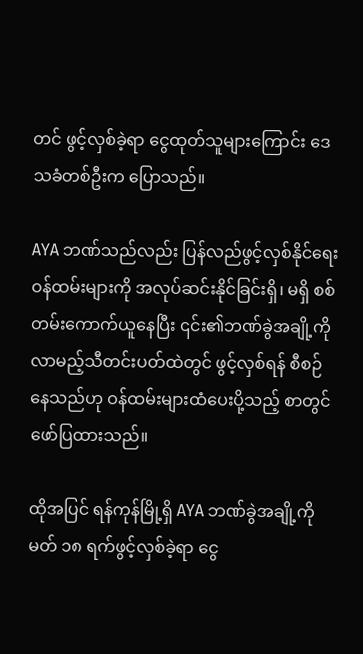တင် ဖွင့်လှစ်ခဲ့ရာ ငွေထုတ်သူများကြောင်း ဒေသခံတစ်ဦးက ပြောသည်။

AYA ဘဏ်သည်လည်း ပြန်လည်ဖွင့်လှစ်နိုင်ရေး ဝန်ထမ်းများကို အလုပ်ဆင်းနိုင်ခြင်းရှိ၊ မရှိ စစ်တမ်းကောက်ယူနေပြီး ၎င်း၏ဘဏ်ခွဲအချို့ကို လာမည့်သီတင်းပတ်ထဲတွင် ဖွင့်လှစ်ရန် စီစဉ်နေသည်ဟု ဝန်ထမ်းများထံပေးပို့သည့် စာတွင်ဖော်ပြထားသည်။

ထိုအပြင် ရန်ကုန်မြို့ရှိ AYA ဘဏ်ခွဲအချို့ကို မတ် ၁၈ ရက်ဖွင့်လှစ်ခဲ့ရာ ငွေ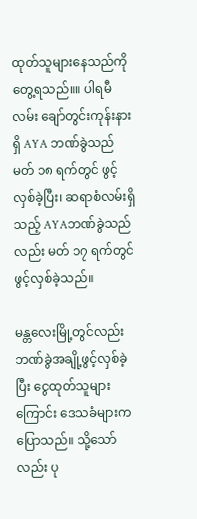ထုတ်သူများနေသည်ကိုတွေ့ရသည်။။ ပါရမီလမ်း ချော်တွင်းကုန်းနားရှိ AYA ဘဏ်ခွဲသည် မတ် ၁၈ ရက်တွင် ဖွင့်လှစ်ခဲ့ပြီး၊ ဆရာစံလမ်းရှိသည့် AYAဘဏ်ခွဲသည်လည်း မတ် ၁၇ ရက်တွင် ဖွင့်လှစ်ခဲ့သည်။

မန္တလေးမြို့တွင်လည်း ဘဏ်ခွဲအချို့ဖွင့်လှစ်ခဲ့ပြီး ငွေထုတ်သူများကြောင်း ဒေသခံများက ပြောသည်။ သို့သော်လည်း ပု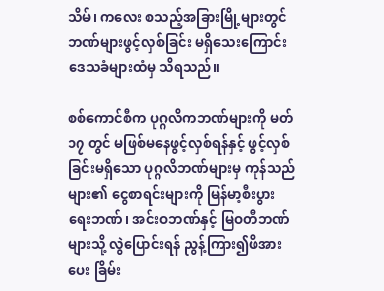သိမ်၊ ကလေး စသည့်အခြားမြို့များတွင် ဘဏ်များဖွင့်လှစ်ခြင်း မရှိသေးကြောင်း ဒေသခံများထံမှ သိရသည်။

စစ်ကောင်စီက ပုဂ္ဂလိကဘဏ်များကို မတ် ၁၇ တွင် မဖြစ်မနေဖွင့်လှစ်ရန်နှင့် ဖွင့်လှစ်ခြင်းမရှိသော ပုဂ္ဂလိဘဏ်များမှ ကုန်သည်များ၏ ငွေစာရင်းများကို မြန်မာ့စီးပွားရေးဘဏ်၊ အင်းဝဘဏ်နှင့် မြဝတီဘဏ်များသို့ လွဲပြောင်းရန် ညွန့်ကြား၍ဖိအားပေး ခြိမ်း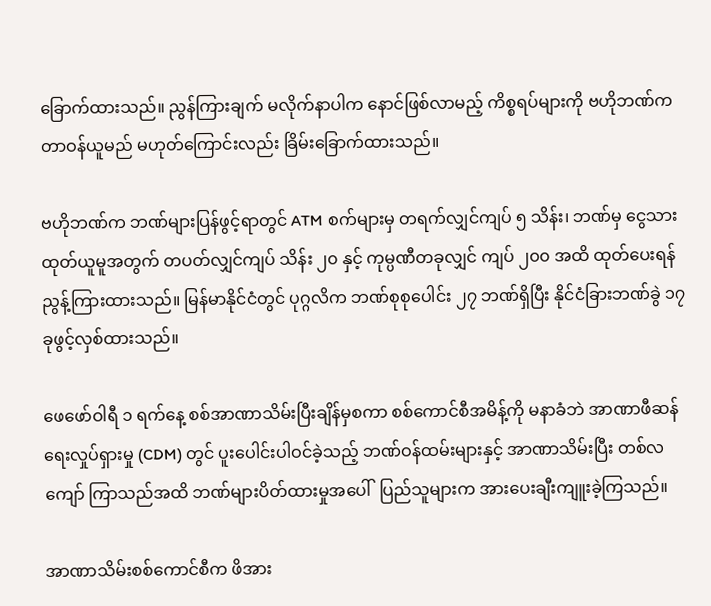ခြောက်ထားသည်။ ညွန်ကြားချက် မလိုက်နာပါက နောင်ဖြစ်လာမည့် ကိစ္စရပ်များကို ဗဟိုဘဏ်က တာဝန်ယူမည် မဟုတ်ကြောင်းလည်း ခြိမ်းခြောက်ထားသည်။

ဗဟိုဘဏ်က ဘဏ်များပြန်ဖွင့်ရာတွင် ATM စက်များမှ တရက်လျှင်ကျပ် ၅ သိန်း၊ ဘဏ်မှ ငွေသားထုတ်ယူမူအတွက် တပတ်လျှင်ကျပ် သိန်း ၂၀ နှင့် ကုမ္ပဏီတခုလျှင် ကျပ် ၂၀၀ အထိ ထုတ်ပေးရန် ညွန့်ကြားထားသည်။ မြန်မာနိုင်ငံတွင် ပုဂ္ဂလိက ဘဏ်စုစုပေါင်း ၂၇ ဘဏ်ရှိပြီး နိုင်ငံခြားဘဏ်ခွဲ ၁၇ ခုဖွင့်လှစ်ထားသည်။

ဖေဖော်ဝါရီ ၁ ရက်နေ့ စစ်အာဏာသိမ်းပြီးချိန်မှစကာ စစ်ကောင်စီအမိန့်ကို မနာခံဘဲ အာဏာဖီဆန်ရေးလှုပ်ရှားမှု (CDM) တွင် ပူးပေါင်းပါဝင်ခဲ့သည့် ဘဏ်ဝန်ထမ်းများနှင့် အာဏာသိမ်းပြီး တစ်လကျော် ကြာသည်အထိ ဘဏ်များပိတ်ထားမှုအပေါ်  ပြည်သူများက အားပေးချီးကျူးခဲ့ကြသည်။

အာဏာသိမ်းစစ်ကောင်စီက ဖိအား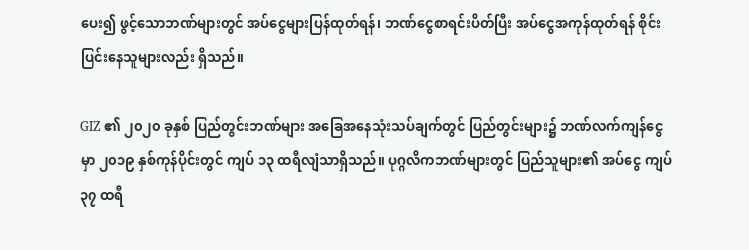ပေး၍ ဖွင့်သောဘဏ်များတွင် အပ်ငွေများပြန်ထုတ်ရန်၊ ဘဏ်ငွေစာရင်းပိတ်ပြီး အပ်ငွေအကုန်ထုတ်ရန် စိုင်းပြင်းနေသူများလည်း ရှိသည်။

GIZ ၏ ၂၀၂၀ ခုနှစ် ပြည်တွင်းဘဏ်များ အခြေအနေသုံးသပ်ချက်တွင် ပြည်တွင်းများ၌ ဘဏ်လက်ကျန်ငွေမှာ ၂၀၁၉ နှစ်ကုန်ပိုင်းတွင် ကျပ် ၁၃ ထရီလျံသာရှိသည်။ ပုဂ္ဂလိကဘဏ်များတွင် ပြည်သူများ၏ အပ်ငွေ ကျပ်၃၇ ထရီ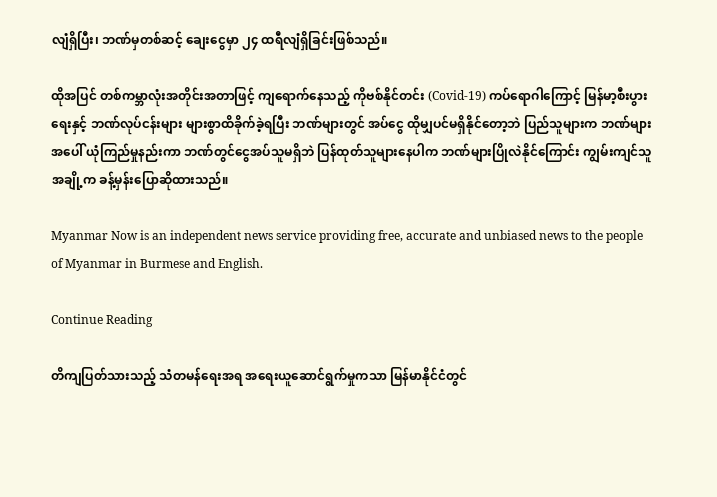လျံရှိပြီး၊ ဘဏ်မှတစ်ဆင့် ချေးငွေမှာ ၂၄ ထရီလျံရှိခြင်းဖြစ်သည်။

ထိုအပြင် တစ်ကမ္ဘာလုံးအတိုင်းအတာဖြင့် ကျရောက်နေသည့် ကိုဗစ်နိုင်တင်း (Covid-19) ကပ်ရောဂါကြောင့် မြန်မာ့စီးပွားရေးနှင့် ဘဏ်လုပ်ငန်းများ များစွာထိခိုက်ခဲ့ရပြီး ဘဏ်များတွင် အပ်ငွေ ထိုမျှပင်မရှိနိုင်တော့ဘဲ ပြည်သူများက ဘဏ်များအပေါ် ယုံကြည်မှုနည်းကာ ဘဏ်တွင်ငွေအပ်သူမရှိဘဲ ပြန်ထုတ်သူများနေပါက ဘဏ်များပြိုလဲနိုင်ကြောင်း ကျွမ်းကျင်သူအချို့က ခန့်မှန်းပြောဆိုထားသည်။

Myanmar Now is an independent news service providing free, accurate and unbiased news to the people of Myanmar in Burmese and English.

Continue Reading

တိကျပြတ်သားသည့် သံတမန်ရေးအရ အရေးယူဆောင်ရွက်မှုကသာ မြန်မာနိုင်ငံတွင်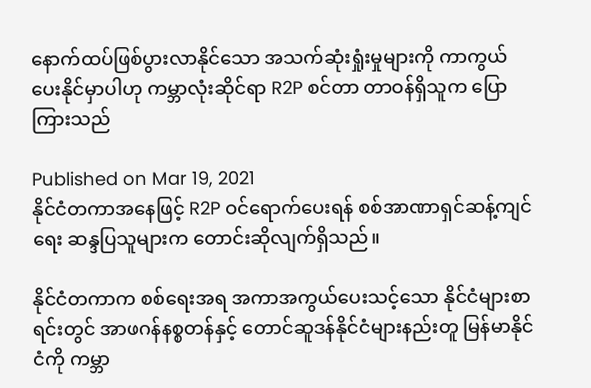နောက်ထပ်ဖြစ်ပွားလာနိုင်သော အသက်ဆုံးရှုံးမှုများကို ကာကွယ်ပေးနိုင်မှာပါဟု ကမ္ဘာလုံးဆိုင်ရာ R2P စင်တာ တာဝန်ရှိသူက ပြောကြားသည်

Published on Mar 19, 2021
နိုင်ငံတကာအနေဖြင့် R2P ဝင်ရောက်ပေးရန် စစ်အာဏာရှင်ဆန့်ကျင်ရေး ဆန္ဒပြသူများက တောင်းဆိုလျက်ရှိသည်။

နိုင်ငံတကာက စစ်ရေးအရ အကာအကွယ်ပေးသင့်သော နိုင်ငံများစာရင်းတွင် အာဖဂန်နစ္စတန်နှင့် တောင်ဆူဒန်နိုင်ငံများနည်းတူ မြန်မာနိုင်ငံကို ကမ္ဘာ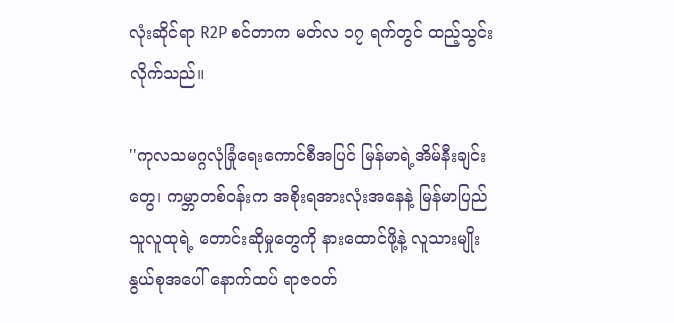လုံးဆိုင်ရာ R2P စင်တာက မတ်လ ၁၇ ရက်တွင် ထည့်သွင်းလိုက်သည်။

''ကုလသမဂ္ဂလုံခြုံရေးကောင်စီအပြင် မြန်မာရဲ့အိမ်နီးချင်းတွေ၊ ကမ္ဘာတစ်ဝန်းက အစိုးရအားလုံးအနေနဲ့ မြန်မာပြည်သူလူထုရဲ့ တောင်းဆိုမှုတွေကို နားထောင်ဖို့နဲ့ လူသားမျိုးနွယ်စုအပေါ် နောက်ထပ် ရာဇဝတ်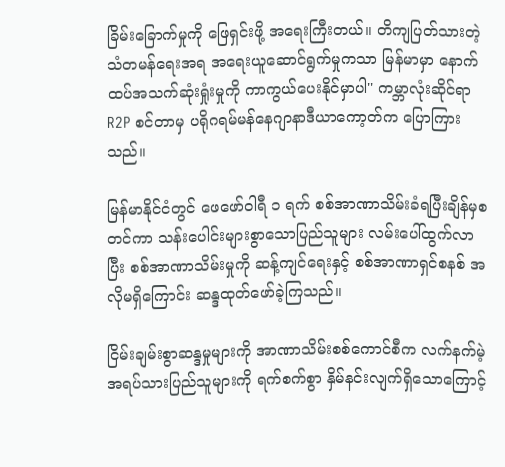ခြိမ်းခြောက်မှုကို ဖြေရှင်းဖို့ အရေးကြီးတယ်။ တိကျပြတ်သားတဲ့ သံတမန်ရေးအရ အရေးယူဆောင်ရွက်မှုကသာ မြန်မာမှာ နောက်ထပ်အသက်ဆုံးရှုံးမှုကို ကာကွယ်ပေးနိုင်မှာပါ'' ကမ္ဘာလုံးဆိုင်ရာ R2P စင်တာမှ ပရိုဂရမ်မန်နေဂျာနာဒီယာကော့တ်က ပြောကြားသည်။

မြန်မာနိုင်ငံတွင် ဖေဖော်ဝါရီ ၁ ရက် စစ်အာဏာသိမ်းခံရပြီးချိန်မှစတင်ကာ သန်းပေါင်းများစွာသောပြည်သူများ လမ်းပေါ်ထွက်လာပြီး စစ်အာဏာသိမ်းမှုကို ဆန့်ကျင်ရေးနှင့် စစ်အာဏာရှင်စနစ် အလိုမရှိကြောင်း ဆန္ဒထုတ်ဖော်ခဲ့ကြသည်။

ငြိမ်းချမ်းစွာဆန္ဒမှုများကို အာဏာသိမ်းစစ်ကောင်စီက လက်နက်မဲ့ အရပ်သားပြည်သူများကို ရက်စက်စွာ နှိမ်နင်းလျက်ရှိသောကြောင့်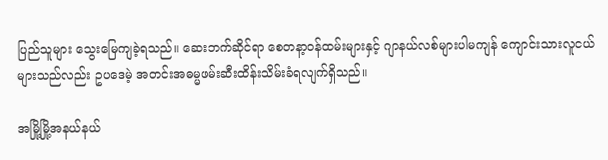ပြည်သူများ သွေးမြေကျခဲ့ရသည်။ ဆေးဘက်ဆိုင်ရာ စေတနာ့ဝန်ထမ်းများနှင့် ဂျာနယ်လစ်များပါမကျန် ကျောင်းသားလူငယ်များသည်လည်း ဥပဒေမဲ့ အတင်းအဓမ္မဖမ်းဆီးထိန်းသိမ်းခံရလျက်ရှိသည်။

အမြို့မြို့အနယ်နယ်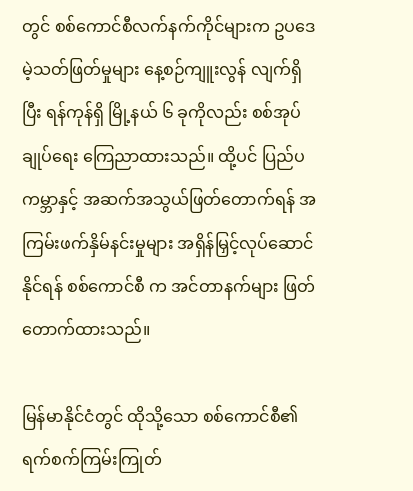တွင် စစ်ကောင်စီလက်နက်ကိုင်များက ဥပဒေမဲ့သတ်ဖြတ်မှုများ နေ့စဉ်ကျူးလွန် လျက်ရှိပြီး ရန်ကုန်ရှိ မြို့နယ် ၆ ခုကိုလည်း စစ်အုပ်ချုပ်ရေး ကြေညာထားသည်။ ထို့ပင် ပြည်ပကမ္ဘာနှင့် အဆက်အသွယ်ဖြတ်တောက်ရန် အကြမ်းဖက်နှိမ်နင်းမှုများ အရှိန်မြှင့်လုပ်ဆောင်နိုင်ရန် စစ်ကောင်စီ က အင်တာနက်များ ဖြတ်တောက်ထားသည်။

မြန်မာနိုင်ငံတွင် ထိုသို့သော စစ်ကောင်စီ၏ ရက်စက်ကြမ်းကြုတ်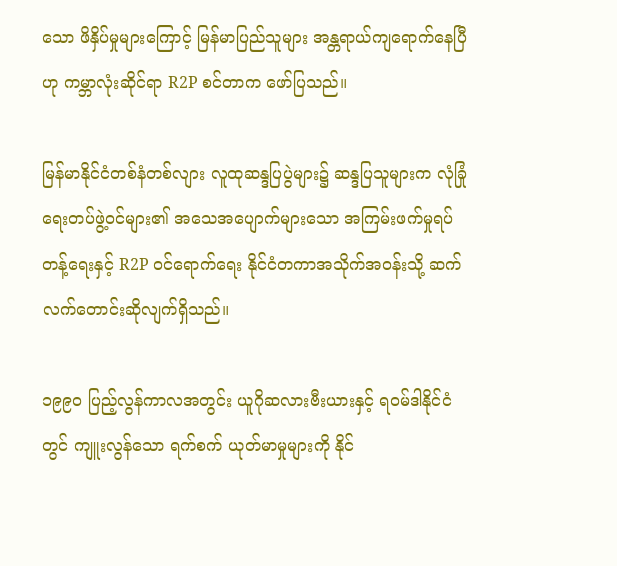သော ဖိနှိပ်မှုများကြောင့် မြန်မာပြည်သူများ အန္တရာယ်ကျရောက်နေပြီဟု ကမ္ဘာလုံးဆိုင်ရာ R2P စင်တာက ဖော်ပြသည်။

မြန်မာနိုင်ငံတစ်နံတစ်လျား လူထုဆန္ဒပြပွဲများ၌ ဆန္ဒပြသူများက လုံခြုံရေးတပ်ဖွဲ့ဝင်များ၏ အသေအပျောက်များသော အကြမ်းဖက်မှုရပ်တန့်ရေးနှင့် R2P ဝင်ရောက်ရေး နိုင်ငံတကာအသိုက်အဝန်းသို့ ဆက်လက်တောင်းဆိုလျက်ရှိသည်။

၁၉၉၀ ပြည့်လွန်ကာလအတွင်း ယူဂိုဆလားဗီးယားနှင့် ရဝမ်ဒါနိုင်ငံတွင် ကျူးလွန်သော ရက်စက် ယုတ်မာမှုများကို နိုင်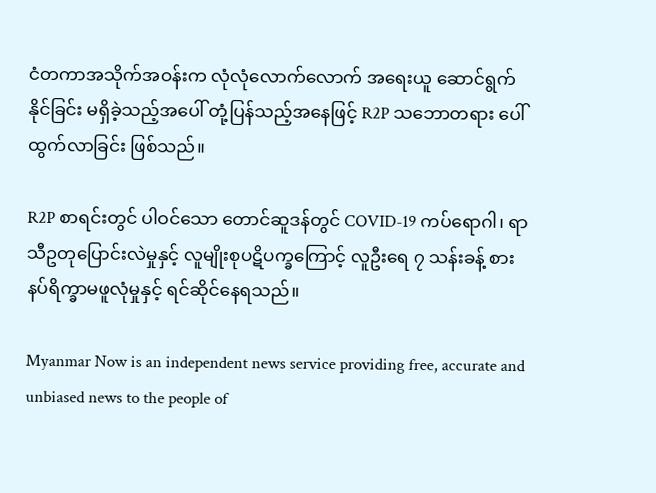ငံတကာအသိုက်အဝန်းက လုံလုံလောက်လောက် အရေးယူ ဆောင်ရွက်နိုင်ခြင်း မရှိခဲ့သည့်အပေါ် တုံ့ပြန်သည့်အနေဖြင့် R2P သဘောတရား ပေါ်ထွက်လာခြင်း ဖြစ်သည်။

R2P စာရင်းတွင် ပါဝင်သော တောင်ဆူဒန်တွင် COVID-19 ကပ်ရောဂါ၊ ရာသီဥတုပြောင်းလဲမှုနှင့် လူမျိုးစုပဋိပက္ခကြောင့် လူဦးရေ ၇ သန်းခန့် စားနပ်ရိက္ခာမဖူလုံမှုနှင့် ရင်ဆိုင်နေရသည်။

Myanmar Now is an independent news service providing free, accurate and unbiased news to the people of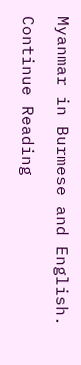Myanmar in Burmese and English.

Continue Reading